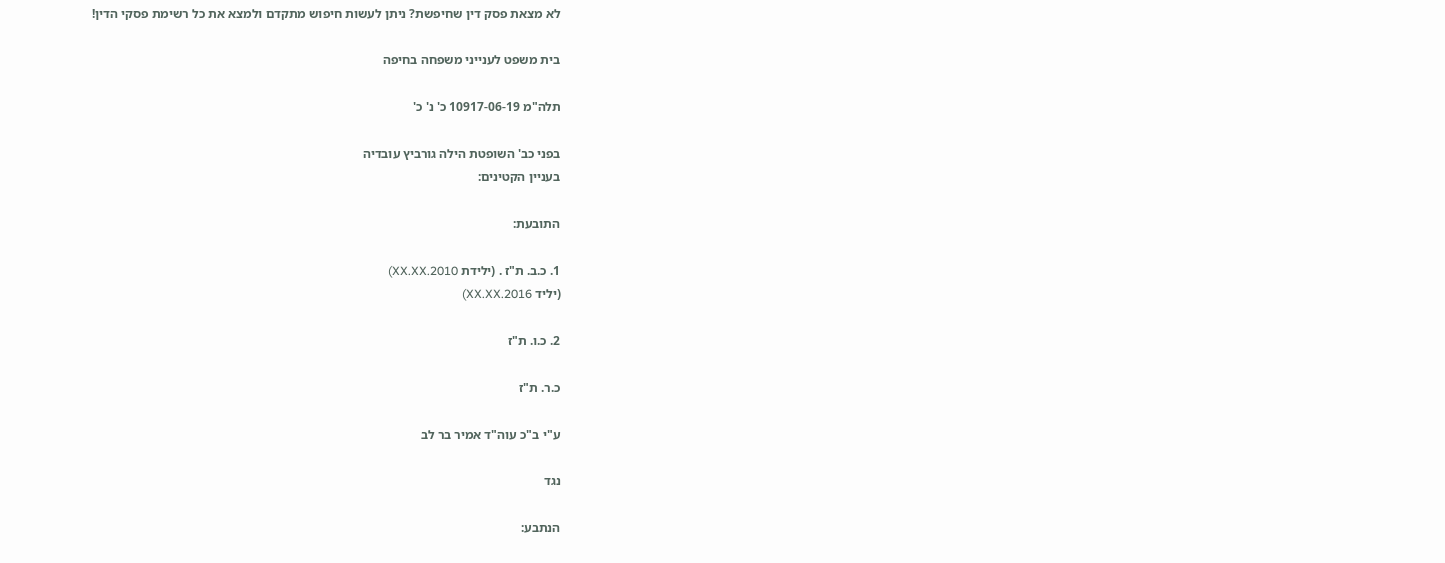לא מצאת פסק דין שחיפשת? ניתן לעשות חיפוש מתקדם ולמצא את כל רשימת פסקי הדין!

בית משפט לענייני משפחה בחיפה

תלה"מ 10917-06-19 כ' נ' כ'

בפני כב' השופטת הילה גורביץ עובדיה
בעניין הקטינים:

התובעת:

1. כ.ב. ת"ז . (ילידת 2010.XX.XX)
(יליד 2016.XX.XX)

2. כ.ו. ת"ז

כ.ר. ת"ז

ע"י ב"כ עוה"ד אמיר בר לב

נגד

הנתבע: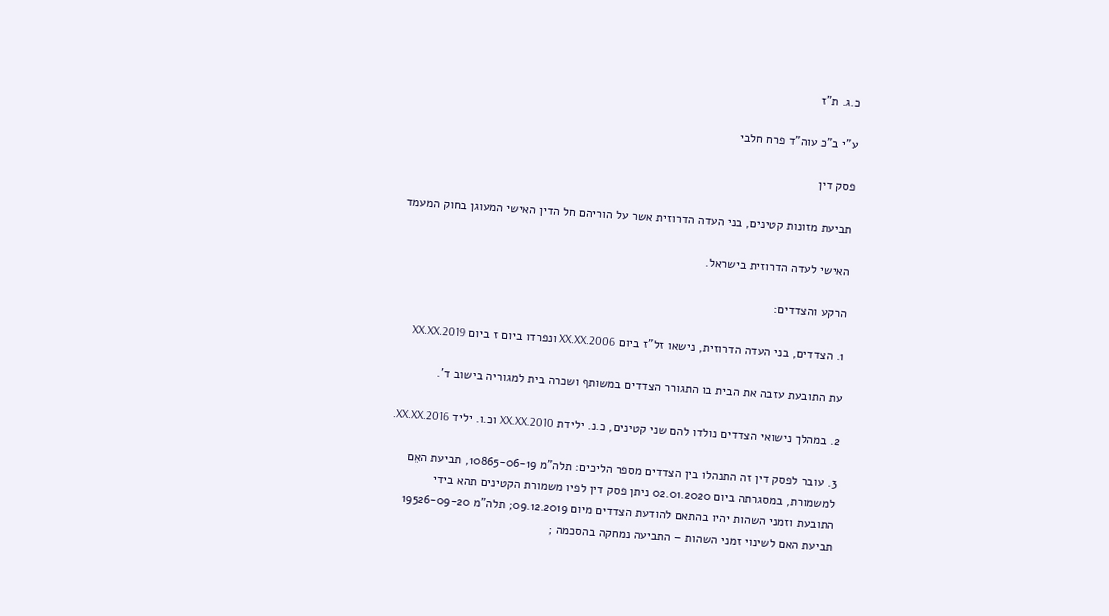כ.ג. ת"ז

ע"י ב"כ עוה"ד פרח חלבי

פסק דין

תביעת מזונות קטינים, בני העדה הדרוזית אשר על הוריהם חל הדין האישי המעוגן בחוק המעמד

האישי לעדה הדרוזית בישראל.

הרקע והצדדים:

1. הצדדים, בני העדה הדרוזית, נישאו זל"ז ביום 2006.XX.XX ונפרדו ביום ז ביום 2019.XX.XX

עת התובעת עזבה את הבית בו התגורר הצדדים במשותף ושכרה בית למגוריה בישוב ד'.

2. במהלך נישואי הצדדים נולדו להם שני קטינים, כ.נ. ילידת 2010.XX.XX וכ.ו. יליד 2016.XX.XX.

3. עובר לפסק דין זה התנהלו בין הצדדים מספר הליכים: תלה"מ 10865-06-19, תביעת האֵם
למשמורת, במסגרתה ביום 02.01.2020 ניתן פסק דין לפיו משמורת הקטינים תהא בידי
התובעת וזמני השהות יהיו בהתאם להודעת הצדדים מיום 09.12.2019; תלה"מ 19526-09-20
תביעת האם לשינוי זמני השהות – התביעה נמחקה בהסכמה ;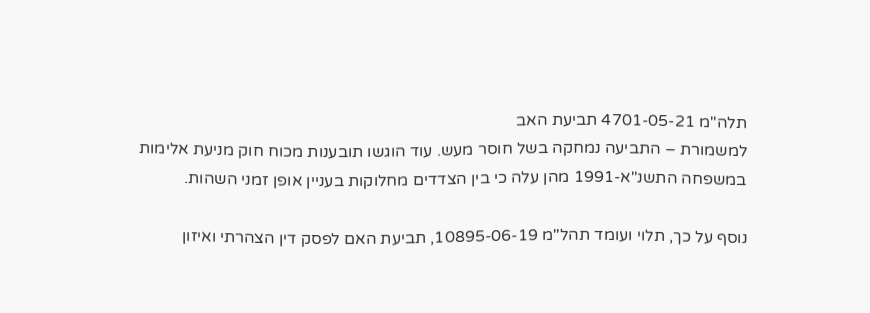תלה"מ 4701-05-21 תביעת האב
למשמורת – התביעה נמחקה בשל חוסר מעש. עוד הוגשו תובענות מכוח חוק מניעת אלימות
במשפחה התשנ"א-1991 מהן עלה כי בין הצדדים מחלוקות בעניין אופן זמני השהות.

נוסף על כך, תלוי ועומד תהל"מ 10895-06-19, תביעת האם לפסק דין הצהרתי ואיזון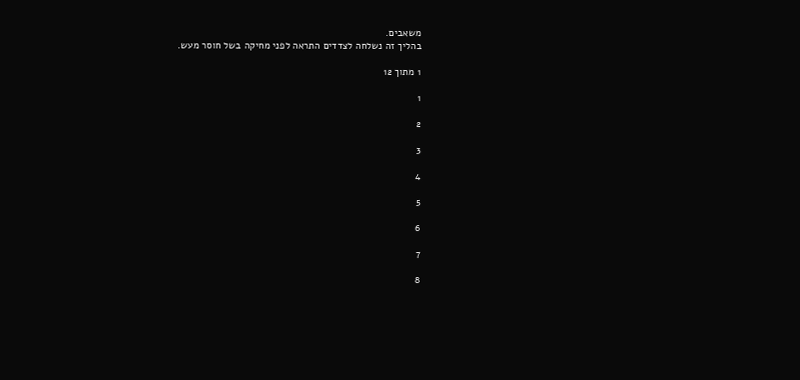משאבים.
בהליך זה נשלחה לצדדים התראה לפני מחיקה בשל חוסר מעש.

1 מתוך 12

1

2

3

4

5

6

7

8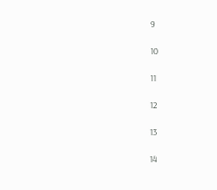9

10

11

12

13

14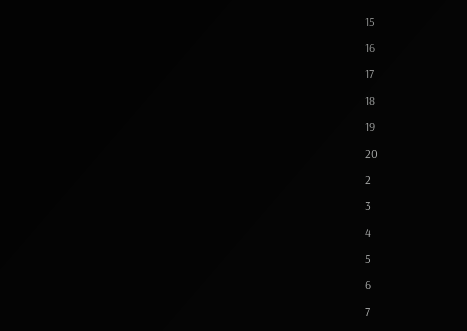15

16

17

18

19

20

2

3

4

5

6

7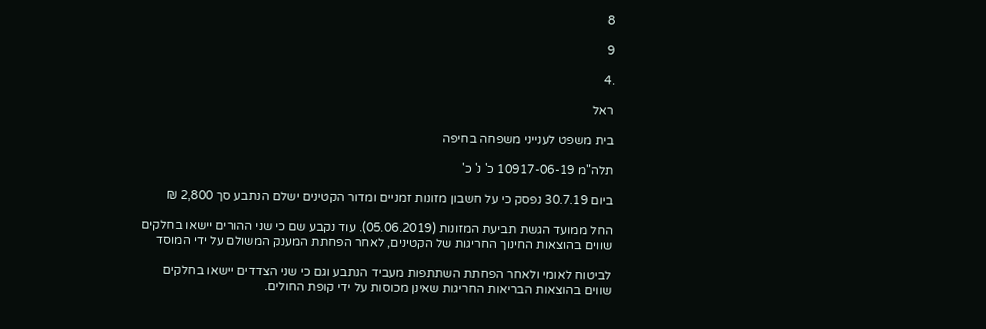8

9

.4

ראל

בית משפט לענייני משפחה בחיפה

תלה"מ 10917-06-19 כ' נ' כ'

ביום 30.7.19 נפסק כי על חשבון מזונות זמניים ומדור הקטינים ישלם הנתבע סך 2,800 ₪

החל ממועד הגשת תביעת המזונות (05.06.2019). עוד נקבע שם כי שני ההורים יישאו בחלקים
שווים בהוצאות החינוך החריגות של הקטינים, לאחר הפחתת המענק המשולם על ידי המוסד

לביטוח לאומי ולאחר הפחתת השתתפות מעביד הנתבע וגם כי שני הצדדים יישאו בחלקים
שווים בהוצאות הבריאות החריגות שאינן מכוסות על ידי קופת החולים.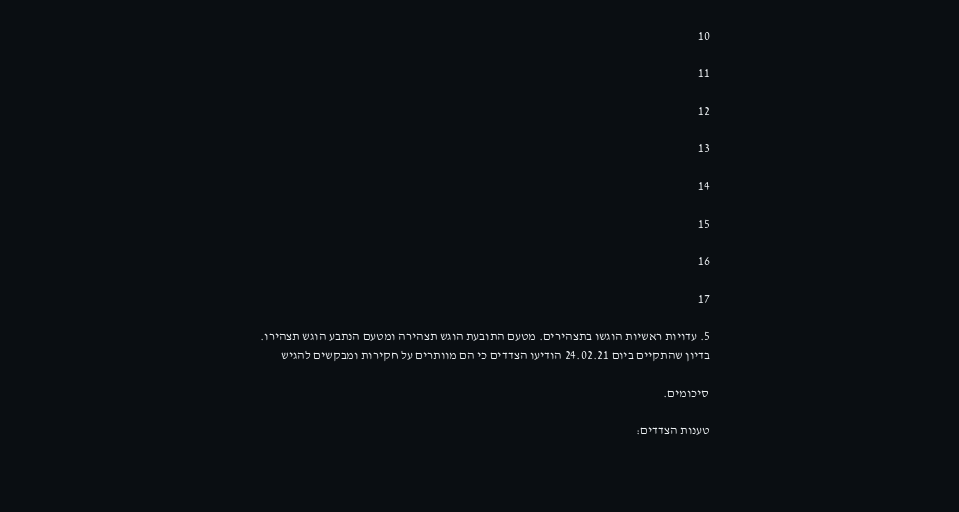10

11

12

13

14

15

16

17

5. עדויות ראשיות הוגשו בתצהירים. מטעם התובעת הוגש תצהירה ומטעם הנתבע הוגש תצהירו.
בדיון שהתקיים ביום 24.02.21 הודיעו הצדדים כי הם מוותרים על חקירות ומבקשים להגיש

סיכומים.

טענות הצדדים: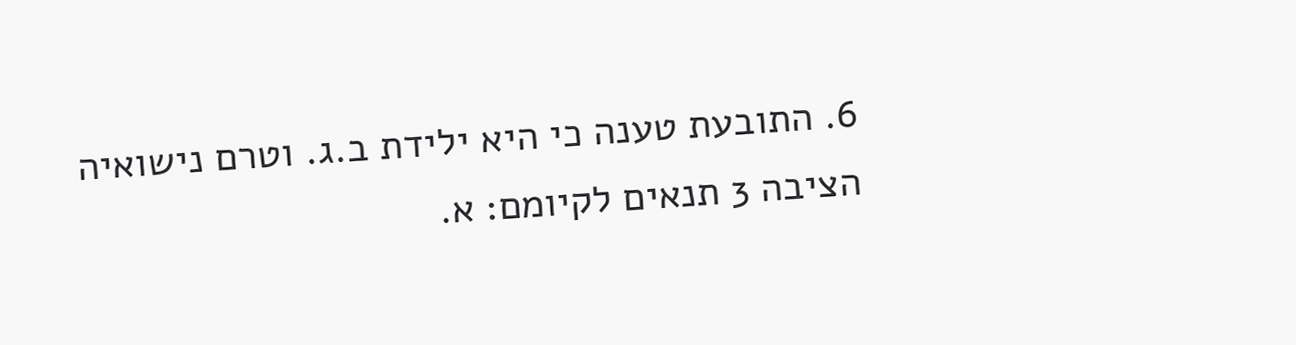6. התובעת טענה כי היא ילידת ב.ג. וטרם נישואיה הציבה 3 תנאים לקיומם: א.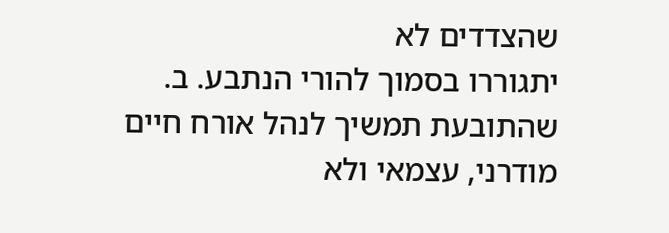שהצדדים לא
יתגוררו בסמוך להורי הנתבע. ב. שהתובעת תמשיך לנהל אורח חיים מודרני, עצמאי ולא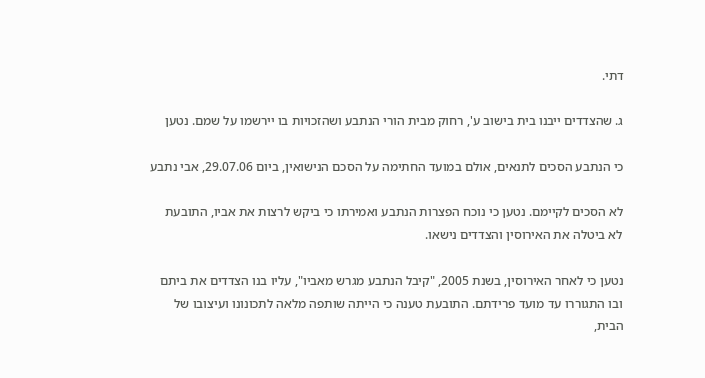דתי.

ג. שהצדדים ייבנו בית בישוב ע', רחוק מבית הורי הנתבע ושהזכויות בו יירשמו על שמם. נטען

כי הנתבע הסכים לתנאים, אולם במועד החתימה על הסכם הנישואין, ביום 29.07.06, אבי נתבע

לא הסכים לקיימם. נטען כי נוכח הפצרות הנתבע ואמירתו כי ביקש לרצות את אביו, התובעת
לא ביטלה את האירוסין והצדדים נישאו.

נטען כי לאחר האירוסין, בשנת 2005, "קיבל הנתבע מגרש מאביו", עליו בנו הצדדים את ביתם
ובו התגוררו עד מועד פרידתם. התובעת טענה כי הייתה שותפה מלאה לתכונונו ועיצובו של
הבית,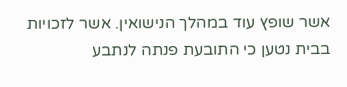אשר שופץ עוד במהלך הנישואין. אשר לזכויות בבית נטען כי התובעת פנתה לנתבע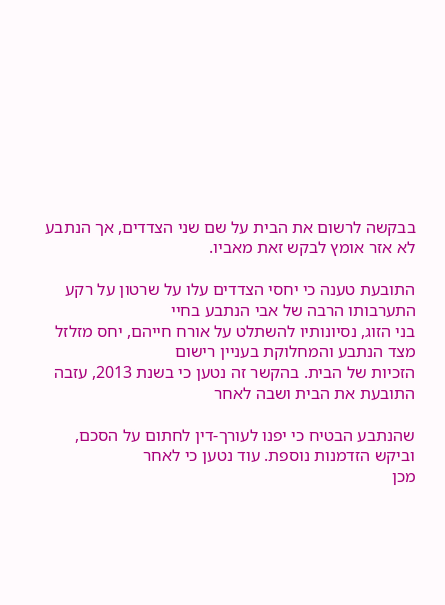בבקשה לרשום את הבית על שם שני הצדדים, אך הנתבע לא אזר אומץ לבקש זאת מאביו.

התובעת טענה כי יחסי הצדדים עלו על שרטון על רקע התערבותו הרבה של אבי הנתבע בחיי
בני הזוג, נסיונותיו להשתלט על אורח חייהם, יחס מזלזל מצד הנתבע והמחלוקת בעניין רישום
הזכיות של הבית. בהקשר זה נטען כי בשנת 2013, עזבה התובעת את הבית ושבה לאחר

שהנתבע הבטיח כי יפנו לעורך-דין לחתום על הסכם, וביקש הזדמנות נוספת. עוד נטען כי לאחר
מכן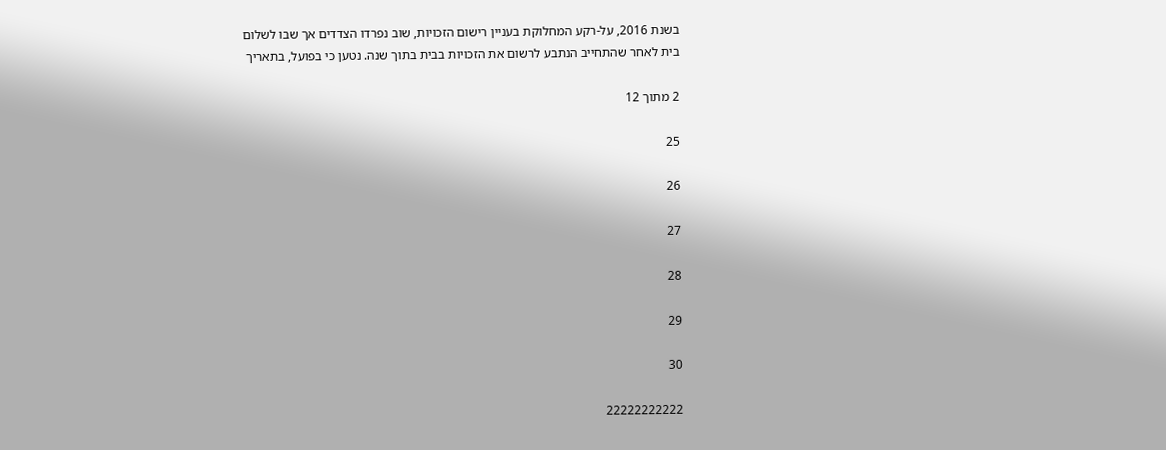בשנת 2016, על-רקע המחלוקת בעניין רישום הזכויות, שוב נפרדו הצדדים אך שבו לשלום
בית לאחר שהתחייב הנתבע לרשום את הזכויות בבית בתוך שנה. נטען כי בפועל, בתאריך

2 מתוך 12

25

26

27

28

29

30

22222222222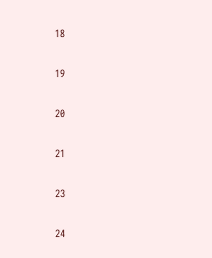18

19

20

21

23

24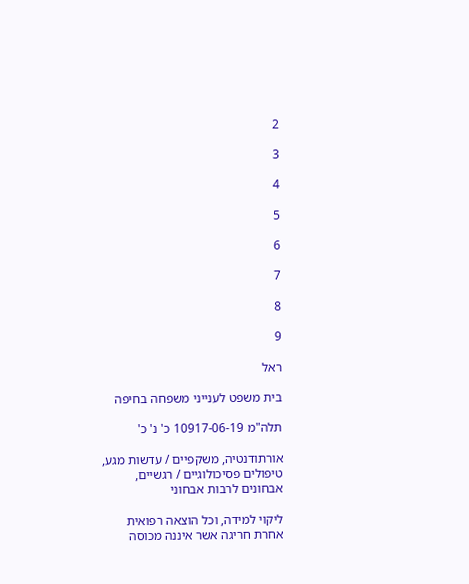2

3

4

5

6

7

8

9

ראל

בית משפט לענייני משפחה בחיפה

תלה"מ 10917-06-19 כ' נ' כ'

אורתודנטיה, משקפיים / עדשות מגע, טיפולים פסיכולוגיים / רגשיים, אבחונים לרבות אבחוני

ליקוי למידה, וכל הוצאה רפואית אחרת חריגה אשר איננה מכוסה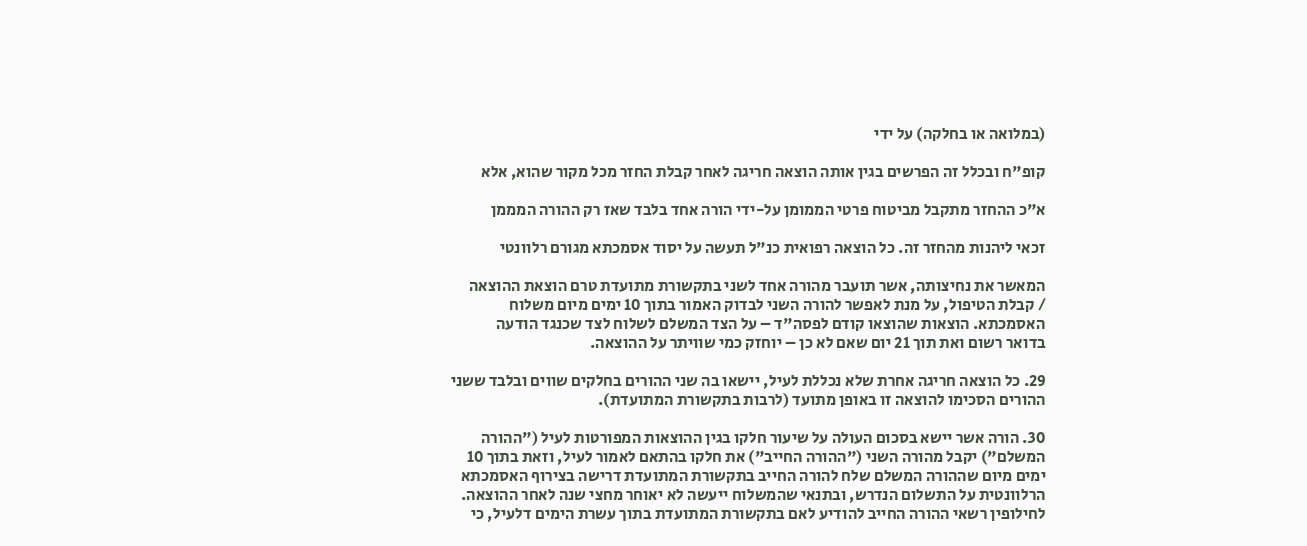(במלואה או בחלקה) על ידי

קופ"ח ובכלל זה הפרשים בגין אותה הוצאה חריגה לאחר קבלת החזר מכל מקור שהוא, אלא

א"כ ההחזר מתקבל מביטוח פרטי הממומן על-ידי הורה אחד בלבד שאז רק ההורה המממן

זכאי ליהנות מהחזר זה. כל הוצאה רפואית כנ"ל תעשה על יסוד אסמכתא מגורם רלוונטי

המאשר את נחיצותה, אשר תועבר מהורה אחד לשני בתקשורת מתועדת טרם הוצאת ההוצאה
/ קבלת הטיפול, על מנת לאפשר להורה השני לבדוק האמור בתוך 10 ימים מיום משלוח
האסמכתא. הוצאות שהוצאו קודם לפסה"ד – על הצד המשלם לשלוח לצד שכנגד הודעה
בדואר רשום ואת תוך 21 יום שאם לא כן – יוחזק כמי שוויתר על ההוצאה.

29. כל הוצאה חריגה אחרת שלא נכללת לעיל, יישאו בה שני ההורים בחלקים שווים ובלבד ששני
ההורים הסכימו להוצאה זו באופן מתועד (לרבות בתקשורת המתועדת).

30. הורה אשר יישא בסכום העולה על שיעור חלקו בגין ההוצאות המפורטות לעיל ("ההורה
המשלם") יקבל מהורה השני ("ההורה החייב") את חלקו בהתאם לאמור לעיל, וזאת בתוך 10
ימים מיום שההורה המשלם שלח להורה החייב בתקשורת המתועדת דרישה בצירוף האסמכתא
הרלוונטית על התשלום הנדרש, ובתנאי שהמשלוח ייעשה לא יאוחר מחצי שנה לאחר ההוצאה.
לחילופין רשאי ההורה החייב להודיע לאם בתקשורת המתועדת בתוך עשרת הימים דלעיל, כי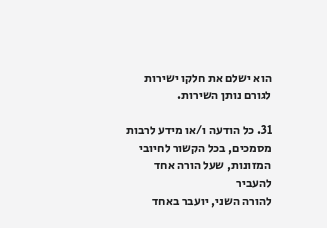הוא ישלם את חלקו ישירות לגורם נותן השירות.

31. כל הודעה ו/או מידע לרבות מסמכים, בכל הקשור לחיובי המזונות, שעל הורה אחד להעביר
להורה השני, יועבר באחד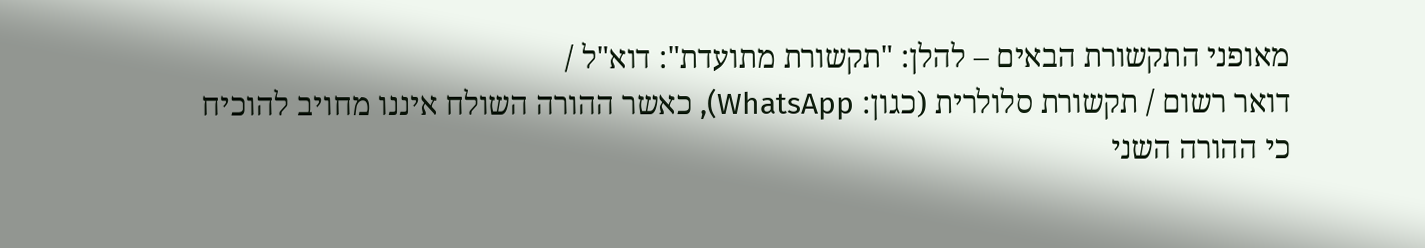מאופני התקשורת הבאים – להלן: "תקשורת מתועדת": דוא"ל /
דואר רשום / תקשורת סלולרית (כגון: WhatsApp), כאשר ההורה השולח איננו מחויב להוכיח
כי ההורה השני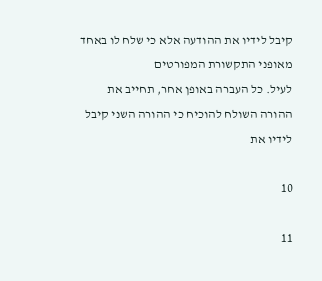קיבל לידיו את ההודעה אלא כי שלח לו באחד מאופני התקשורת המפורטים
לעיל. כל העברה באופן אחר, תחייב את ההורה השולח להוכיח כי ההורה השני קיבל לידיו את

10

11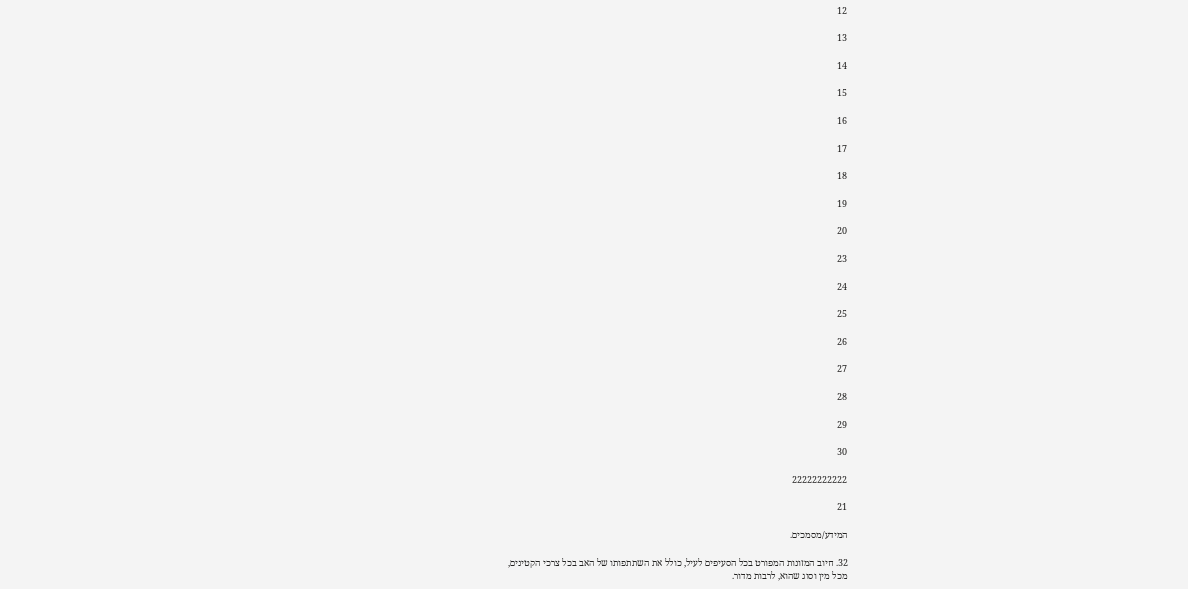12

13

14

15

16

17

18

19

20

23

24

25

26

27

28

29

30

22222222222

21

המידע/מסמכים.

32. חיוב המזונות המפורט בכל הסעיפים לעיל, כולל את השתתפותו של האב בכל צרכי הקטינים,
מכל מין וסוג שהוא, לרבות מדור.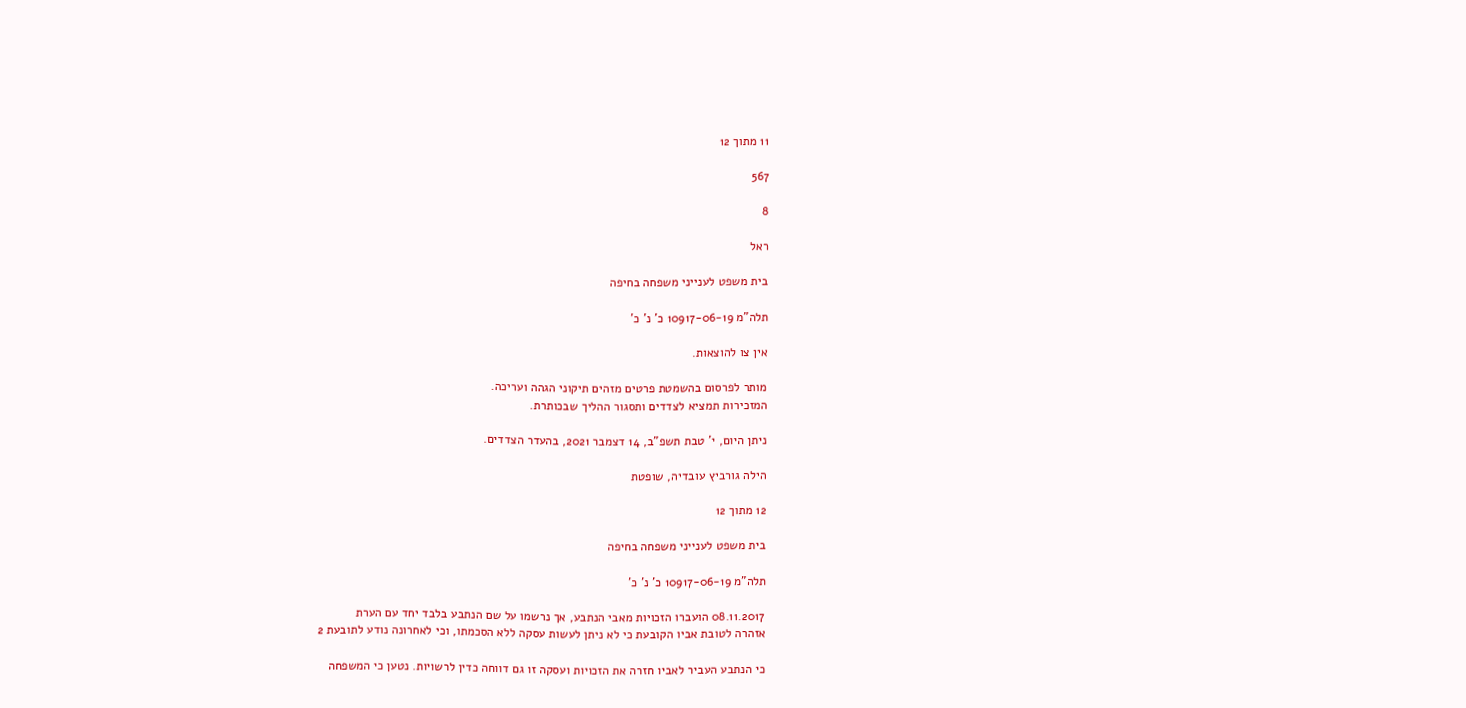11 מתוך 12

567

8

ראל

בית משפט לענייני משפחה בחיפה

תלה"מ 10917-06-19 כ' נ' כ'

אין צו להוצאות.

מותר לפרסום בהשמטת פרטים מזהים תיקוני הגהה ועריכה.
המזכירות תמציא לצדדים ותסגור ההליך שבכותרת.

ניתן היום, י' טבת תשפ"ב, 14 דצמבר 2021, בהעדר הצדדים.

הילה גורביץ עובדיה, שופטת

12 מתוך 12

בית משפט לענייני משפחה בחיפה

תלה"מ 10917-06-19 כ' נ' כ'

08.11.2017 הועברו הזכויות מאבי הנתבע, אך נרשמו על שם הנתבע בלבד יחד עם הערת
אזהרה לטובת אביו הקובעת כי לא ניתן לעשות עסקה ללא הסכמתו, וכי לאחרונה נודע לתובעת 2

כי הנתבע העביר לאביו חזרה את הזכויות ועסקה זו גם דווחה כדין לרשויות. נטען כי המשפחה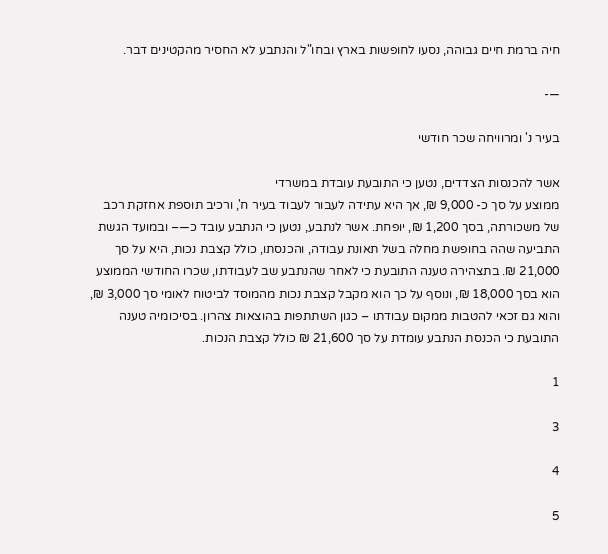חיה ברמת חיים גבוהה, נסעו לחופשות בארץ ובחו"ל והנתבע לא החסיר מהקטינים דבר.

—-

בעיר נ' ומרוויחה שכר חודשי

אשר להכנסות הצדדים, נטען כי התובעת עובדת במשרדי
ממוצע על סך כ- 9,000 ₪, אך היא עתידה לעבור לעבוד בעיר ח', ורכיב תוספת אחזקת רכב
של משכורתה, בסך 1,200 ₪, יופחת. אשר לנתבע, נטען כי הנתבע עובד כ—– ובמועד הגשת
התביעה שהה בחופשת מחלה בשל תאונת עבודה, והכנסתו, כולל קצבת נכות, היא על סך
21,000 ₪. בתצהירה טענה התובעת כי לאחר שהנתבע שב לעבודתו, שכרו החודשי הממוצע
הוא בסך 18,000 ₪, ונוסף על כך הוא מקבל קצבת נכות מהמוסד לביטוח לאומי סך 3,000 ₪,
והוא גם זכאי להטבות ממקום עבודתו – כגון השתתפות בהוצאות צהרון. בסיכומיה טענה
התובעת כי הכנסת הנתבע עומדת על סך 21,600 ₪ כולל קצבת הנכות.

1

3

4

5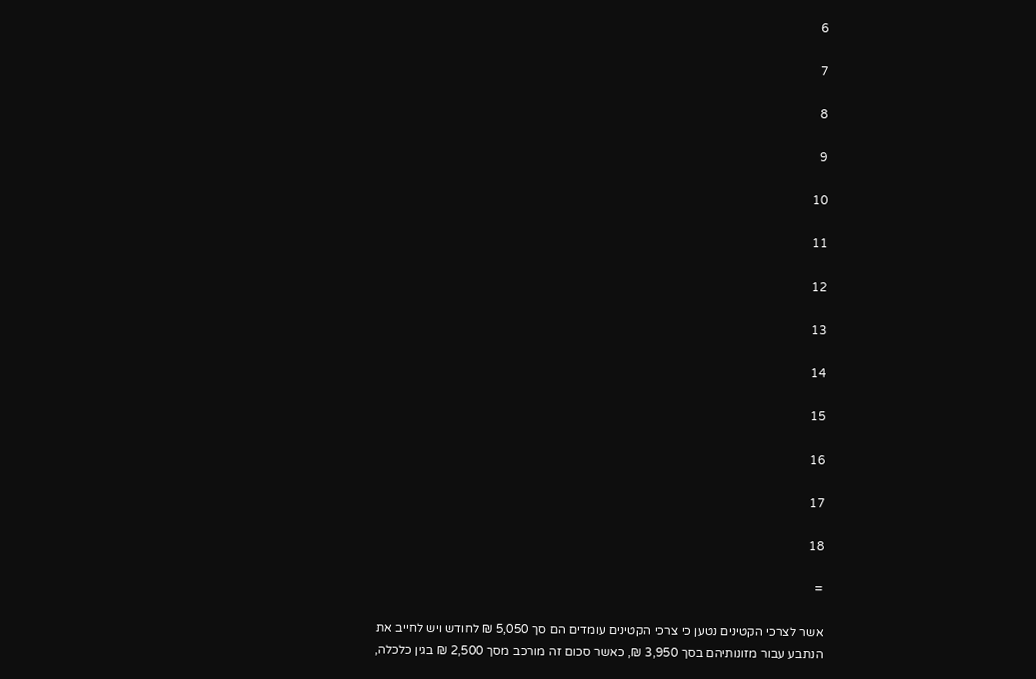6

7

8

9

10

11

12

13

14

15

16

17

18

=

אשר לצרכי הקטינים נטען כי צרכי הקטינים עומדים הם סך 5,050 ₪ לחודש ויש לחייב את
הנתבע עבור מזונותיהם בסך 3,950 ₪, כאשר סכום זה מורכב מסך 2,500 ₪ בגין כלכלה,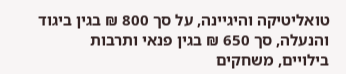טואליטיקה והיגיינה, על סך 800 ₪ בגין ביגוד והנעלה, סך 650 ₪ בגין פנאי ותרבות
בילויים, משחקים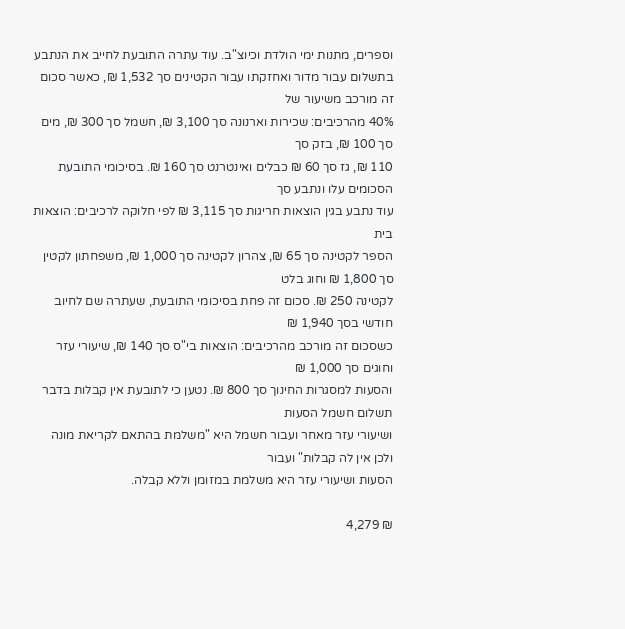וספרים, מתנות ימי הולדת וכיוצ"ב. עוד עתרה התובעת לחייב את הנתבע
בתשלום עבור מדור ואחזקתו עבור הקטינים סך 1,532 ₪, כאשר סכום זה מורכב משיעור של
40% מהרכיבים: שכירות וארנונה סך 3,100 ₪, חשמל סך 300 ₪, מים סך 100 ₪, בזק סך
110 ₪, גז סך 60 ₪ כבלים ואינטרנט סך 160 ₪. בסיכומי התובעת הסכומים עלו ונתבע סך
עוד נתבע בגין הוצאות חריגות סך 3,115 ₪ לפי חלוקה לרכיבים: הוצאות בית
הספר לקטינה סך 65 ₪, צהרון לקטינה סך 1,000 ₪, משפחתון לקטין סך 1,800 ₪ וחוג בלט
לקטינה 250 ₪. סכום זה פחת בסיכומי התובעת, שעתרה שם לחיוב חודשי בסך 1,940 ₪
כשסכום זה מורכב מהרכיבים: הוצאות בי"ס סך 140 ₪, שיעורי עזר וחוגים סך 1,000 ₪
והסעות למסגרות החינוך סך 800 ₪. נטען כי לתובעת אין קבלות בדבר תשלום חשמל הסעות
ושיעורי עזר מאחר ועבור חשמל היא "משלמת בהתאם לקריאת מונה ולכן אין לה קבלות" ועבור
הסעות ושיעורי עזר היא משלמת במזומן וללא קבלה.

₪ 4,279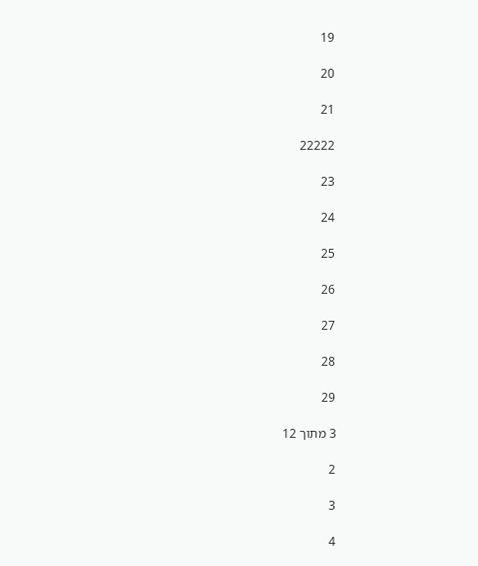19

20

21

22222

23

24

25

26

27

28

29

3 מתוך 12

2

3

4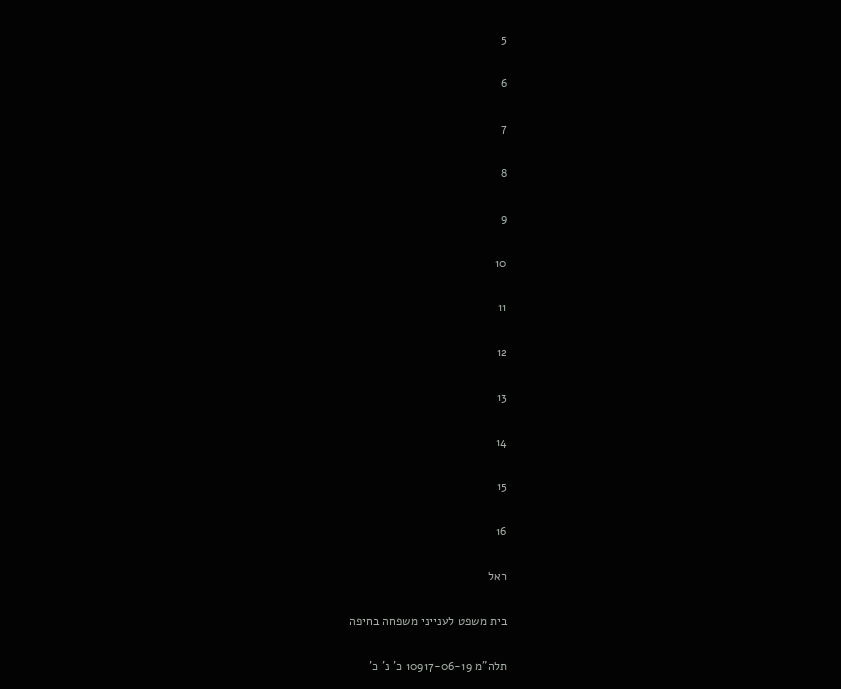5

6

7

8

9

10

11

12

13

14

15

16

ראל

בית משפט לענייני משפחה בחיפה

תלה"מ 10917-06-19 כ' נ' כ'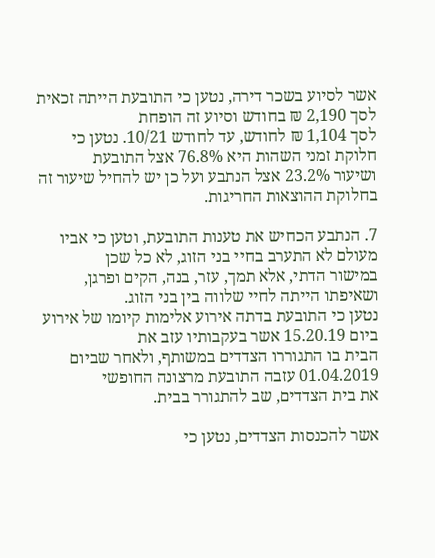אשר לסיוע בשכר דירה, נטען כי התובעת הייתה זכאית לסך 2,190 ₪ בחודש וסיוע זה הופחת
לסך 1,104 ₪ לחודש, עד לחודש 10/21. נטען כי חלוקת זמני השהות היא 76.8% אצל התובעת
ושיעור 23.2% אצל הנתבע ועל כן יש להחיל שיעור זה בחלוקת ההוצאות החריגות.

7. הנתבע הכחיש את טענות התובעת, וטען כי אביו מעולם לא התערב בחיי בני הזוג, לא כל שכן
במישור הדתי, אלא תמך, עזר, בנה, הקים ופרגן, ושאיפתו הייתה לחיי שלווה בין בני הזוג.
נטען כי התובעת בדתה אירוע אלימות קיומו של אירוע ביום 15.20.19 אשר בעקבותיו עזב את
הבית בו התגוררו הצדדים במשותף, ולאחר שביום 01.04.2019 עזבה התובעת מרצונה החופשי
את בית הצדדים, שב להתגורר בבית.

אשר להכנסות הצדדים, נטען כי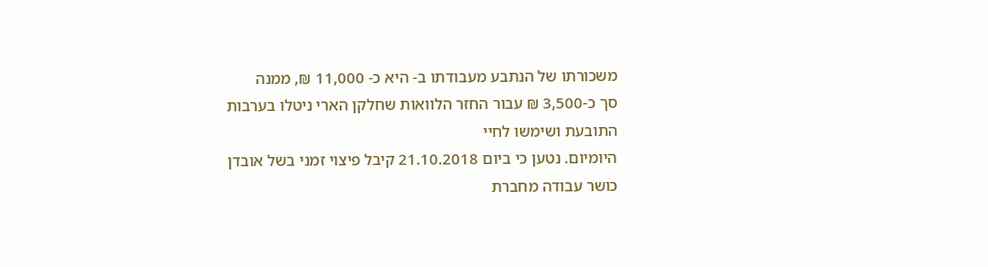משכורתו של הנתבע מעבודתו ב- היא כ- 11,000 ₪, ממנה
סך כ-3,500 ₪ עבור החזר הלוואות שחלקן הארי ניטלו בערבות התובעת ושימשו לחיי
היומיום. נטען כי ביום 21.10.2018 קיבל פיצוי זמני בשל אובדן כושר עבודה מחברת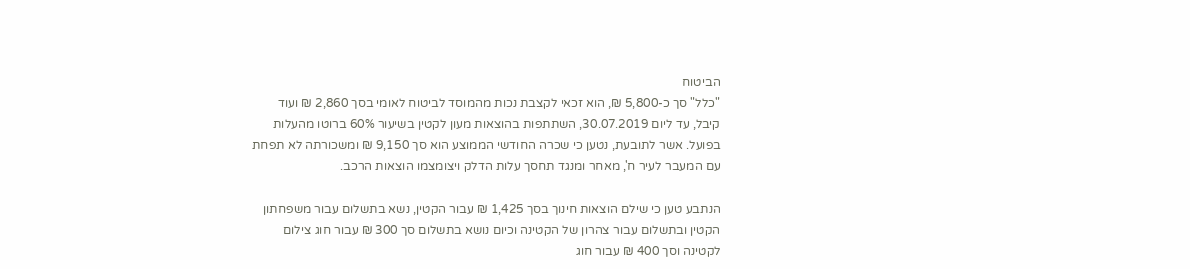הביטוח
"כלל" סך כ-5,800 ₪, הוא זכאי לקצבת נכות מהמוסד לביטוח לאומי בסך 2,860 ₪ ועוד
קיבל, עד ליום 30.07.2019, השתתפות בהוצאות מעון לקטין בשיעור 60% ברוטו מהעלות
בפועל. אשר לתובעת, נטען כי שכרה החודשי הממוצע הוא סך 9,150 ₪ ומשכורתה לא תפחת
עם המעבר לעיר ח', מאחר ומנגד תחסך עלות הדלק ויצומצמו הוצאות הרכב.

הנתבע טען כי שילם הוצאות חינוך בסך 1,425 ₪ עבור הקטין, נשא בתשלום עבור משפחתון
הקטין ובתשלום עבור צהרון של הקטינה וכיום נושא בתשלום סך 300 ₪ עבור חוג צילום
לקטינה וסך 400 ₪ עבור חוג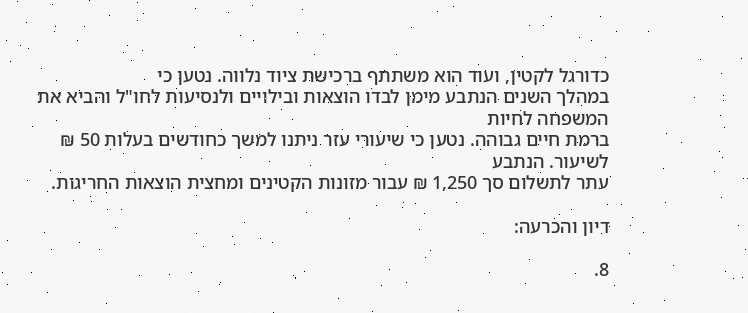כדורגל לקטין, ועוד הוא משתתף ברכישת ציוד נלווה. נטען כי
במהלך השנים הנתבע מימן לבדו הוצאות ובילויים ולנסיעות לחו"ל והביא את המשפחה לחיות
ברמת חיים גבוהה. נטען כי שיעורי עזר ניתנו למשך כחודשים בעלות 50 ₪ לשיעור. הנתבע
עתר לתשלום סך 1,250 ₪ עבור מזונות הקטינים ומחצית הוצאות החריגות.

דיון והכרעה:

8.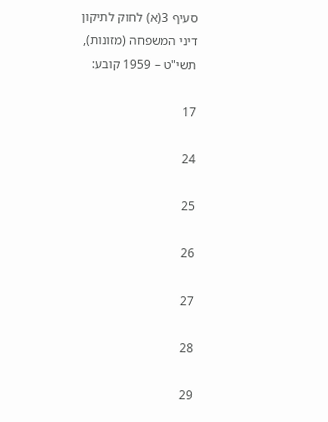סעיף 3(א) לחוק לתיקון דיני המשפחה (מזונות), תשי"ט – 1959 קובע:

17

24

25

26

27

28

29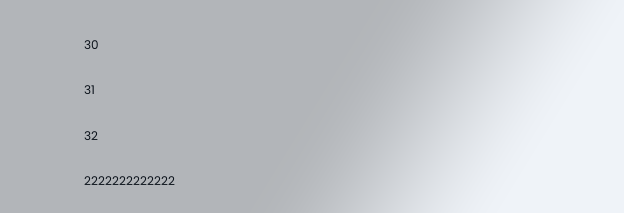30

31

32

2222222222222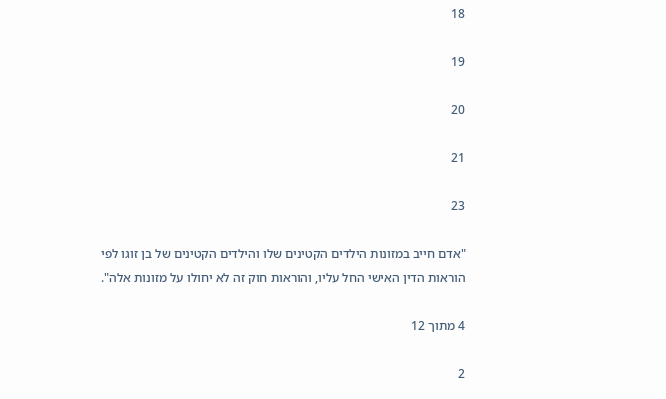18

19

20

21

23

"אדם חייב במזונות הילדים הקטינים שלו והילדים הקטינים של בן זוגו לפי
הוראות הדין האישי החל עליו, והוראות חוק זה לא יחולו על מזונות אלה".

4 מתוך 12

2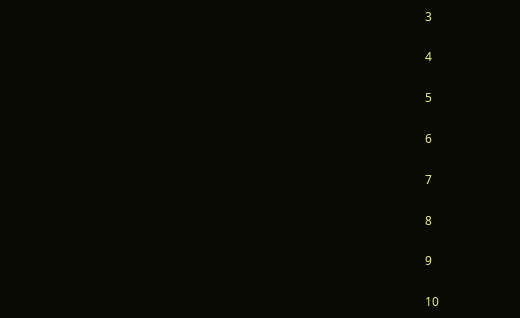3

4

5

6

7

8

9

10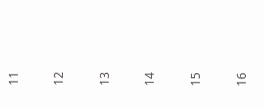11

12

13

14

15

16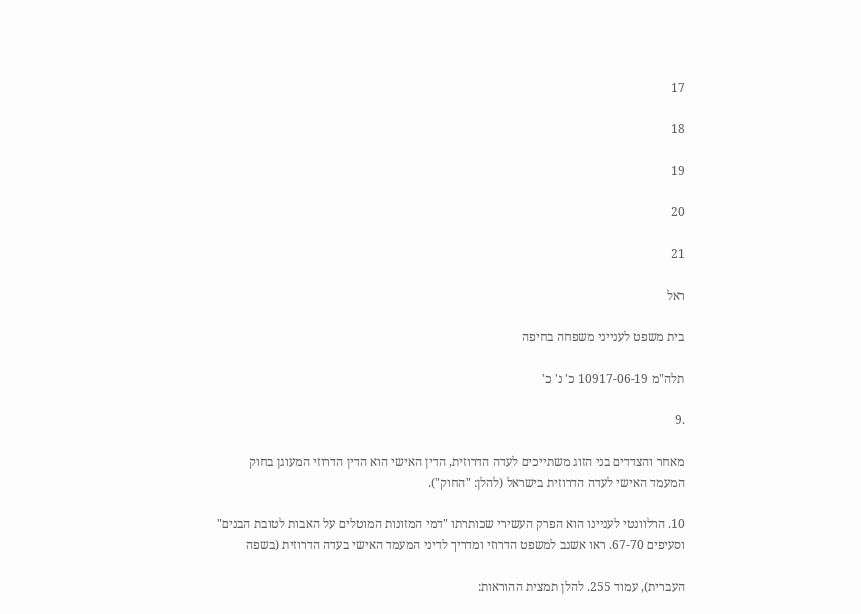17

18

19

20

21

ראל

בית משפט לענייני משפחה בחיפה

תלה"מ 10917-06-19 כ' נ' כ'

.9

מאחר והצדדים בני הזוג משתייכים לעדה הדרוזית, הדין האישי הוא הדין הדרוזי המעוגן בחוק
המעמד האישי לעדה הדרוזית בישראל (להלן: "החוק").

10. הרלוונטי לעניינו הוא הפרק העשירי שכותרתו "דמי המזונות המוטלים על האבות לטובת הבנים"
וסעיפים 67-70. ראו אשנב למשפט הדרוזי ומדריך לדיני המעמד האישי בעדה הדרוזית (בשפה

העברית), עמוד 255. להלן תמצית ההוראות: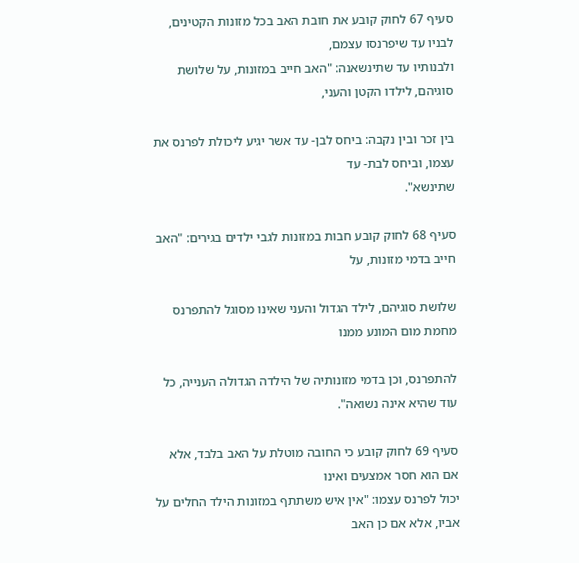סעיף 67 לחוק קובע את חובת האב בכל מזונות הקטינים, לבניו עד שיפרנסו עצמם,
ולבנותיו עד שתינשאנה: "האב חייב במזונות, על שלושת סוגיהם, לילדו הקטן והעני,

בין זכר ובין נקבה: ביחס לבן- עד אשר יגיע ליכולת לפרנס את עצמו, וביחס לבת- עד
שתינשא".

סעיף 68 לחוק קובע חבות במזונות לגבי ילדים בגירים: "האב חייב בדמי מזונות, על

שלושת סוגיהם, לילד הגדול והעני שאינו מסוגל להתפרנס מחמת מום המונע ממנו

להתפרנס, וכן בדמי מזונותיה של הילדה הגדולה הענייה, כל עוד שהיא אינה נשואה".

סעיף 69 לחוק קובע כי החובה מוטלת על האב בלבד, אלא אם הוא חסר אמצעים ואינו
יכול לפרנס עצמו: "אין איש משתתף במזונות הילד החלים על אביו, אלא אם כן האב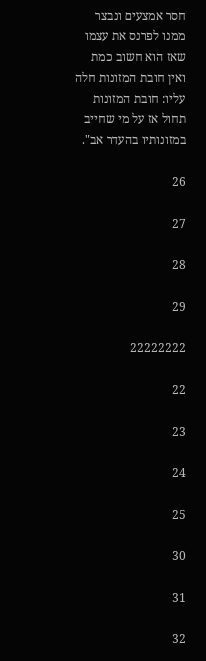חסר אמצעים ונבצר ממנו לפרנס את עצמו שאז הוא חשוב כמת ואין חובת המזונות חלה
עליו: חובת המזונות תחול אז על מי שחייב במזונותיו בהעדר אב".

26

27

28

29

22222222

22

23

24

25

30

31

32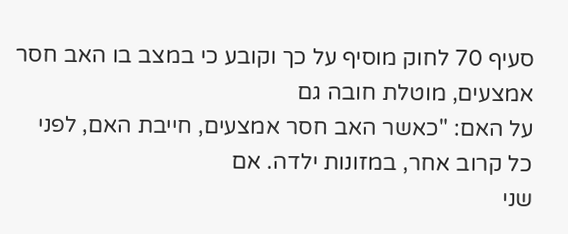סעיף 70 לחוק מוסיף על כך וקובע כי במצב בו האב חסר אמצעים, מוטלת חובה גם
על האם: "כאשר האב חסר אמצעים, חייבת האם, לפני כל קרוב אחר, במזונות ילדה. אם
שני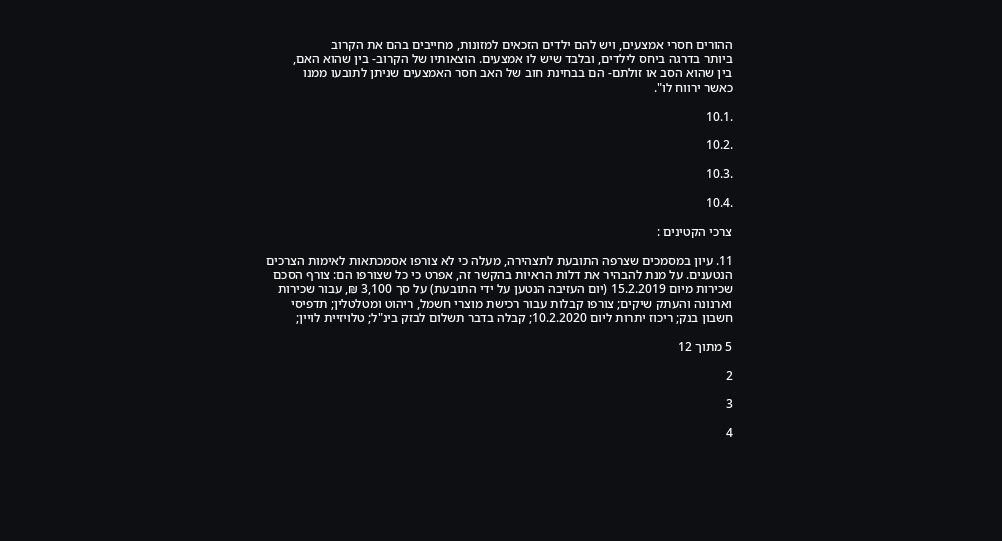ההורים חסרי אמצעים, ויש להם ילדים הזכאים למזונות, מחייבים בהם את הקרוב
ביותר בדרגה ביחס לילדים, ובלבד שיש לו אמצעים. הוצאותיו של הקרוב- בין שהוא האם,
בין שהוא הסב או זולתם- הם בבחינת חוב של האב חסר האמצעים שניתן לתובעו ממנו
כאשר ירווח לו".

.10.1

.10.2

.10.3

.10.4

צרכי הקטינים :

11. עיון במסמכים שצרפה התובעת לתצהירה, מעלה כי לא צורפו אסמכתאות לאימות הצרכים
הנטענים. על מנת להבהיר את דלות הראיות בהקשר זה, אפרט כי כל שצורפו הם: צורף הסכם
שכירות מיום 15.2.2019 (יום העזיבה הנטען על ידי התובעת) על סך 3,100 ₪, עבור שכירות
וארנונה והעתק שיקים; צורפו קבלות עבור רכישת מוצרי חשמל, ריהוט ומטלטלין; תדפיסי
חשבון בנק; ריכוז יתרות ליום 10.2.2020; קבלה בדבר תשלום לבזק בינ"ל; טלויזיית לויין;

5 מתוך 12

2

3

4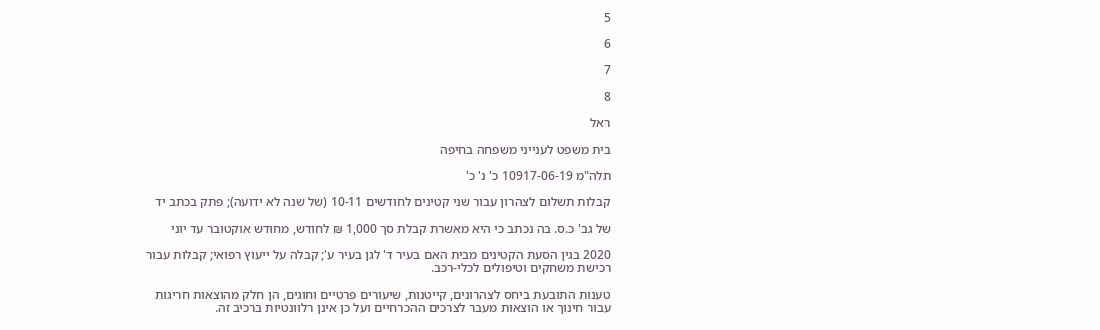5

6

7

8

ראל

בית משפט לענייני משפחה בחיפה

תלה"מ 10917-06-19 כ' נ' כ'

קבלות תשלום לצהרון עבור שני קטינים לחודשים 10-11 (של שנה לא ידועה); פתק בכתב יד

של גב' כ.ס. בה נכתב כי היא מאשרת קבלת סך 1,000 ₪ לחודש, מחודש אוקטובר עד יוני

2020 בגין הסעת הקטינים מבית האם בעיר ד' לגן בעיר ע'; קבלה על ייעוץ רפואי; קבלות עבור
רכישת משחקים וטיפולים לכלי-רכב.

טענות התובעת ביחס לצהרונים, קייטנות, שיעורים פרטיים וחוגים, הן חלק מהוצאות חריגות
עבור חינוך או הוצאות מעבר לצרכים ההכרחיים ועל כן אינן רלוונטיות ברכיב זה.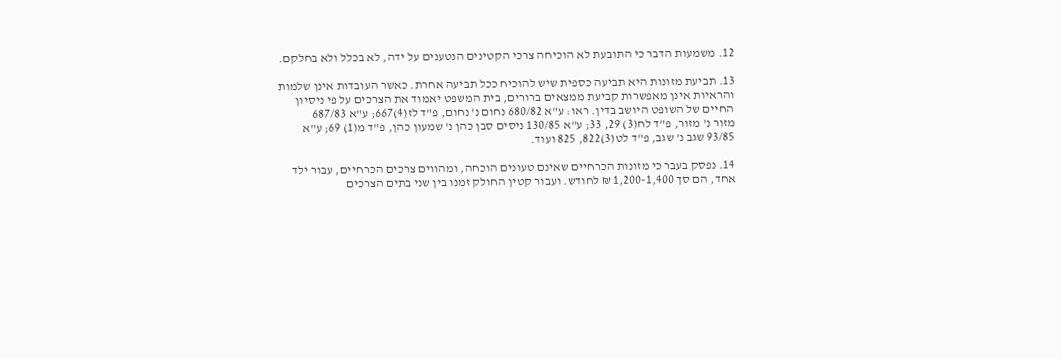12. משמעות הדבר כי התובעת לא הוכיחה צרכי הקטינים הנטענים על ידה, לא בכלל ולא בחלקם.

13. תביעת מזונות היא תביעה כספית שיש להוכיח ככל תביעה אחרת. כאשר העובדות אינן שלמות
והראיות אינן מאפשרות קביעת ממצאים ברורים, בית המשפט יאמוד את הצרכים על פי ניסיון
החיים של השופט היושב בדין. ראו: ע"א 680/82 נחום נ' נחום, פ"ד לז(4)667; ע"א 687/83
מזור נ' מזור, פ"ד לח(3) 29, 33; ע"א 130/85 ניסים סבן כהן נ' שמעון כהן, פ"ד מ(1) 69; ע"א
93/85 שגב נ' שגב, פ"ד לט(3)822, 825 ועוד.

14. נפסק בעבר כי מזונות הכרחיים שאינם טעונים הוכחה, ומהווים צרכים הכרחיים, עבור ילד
אחד, הם סך 1,200-1,400 ₪ לחודש. ועבור קטין החולק זמנו בין שני בתים הצרכים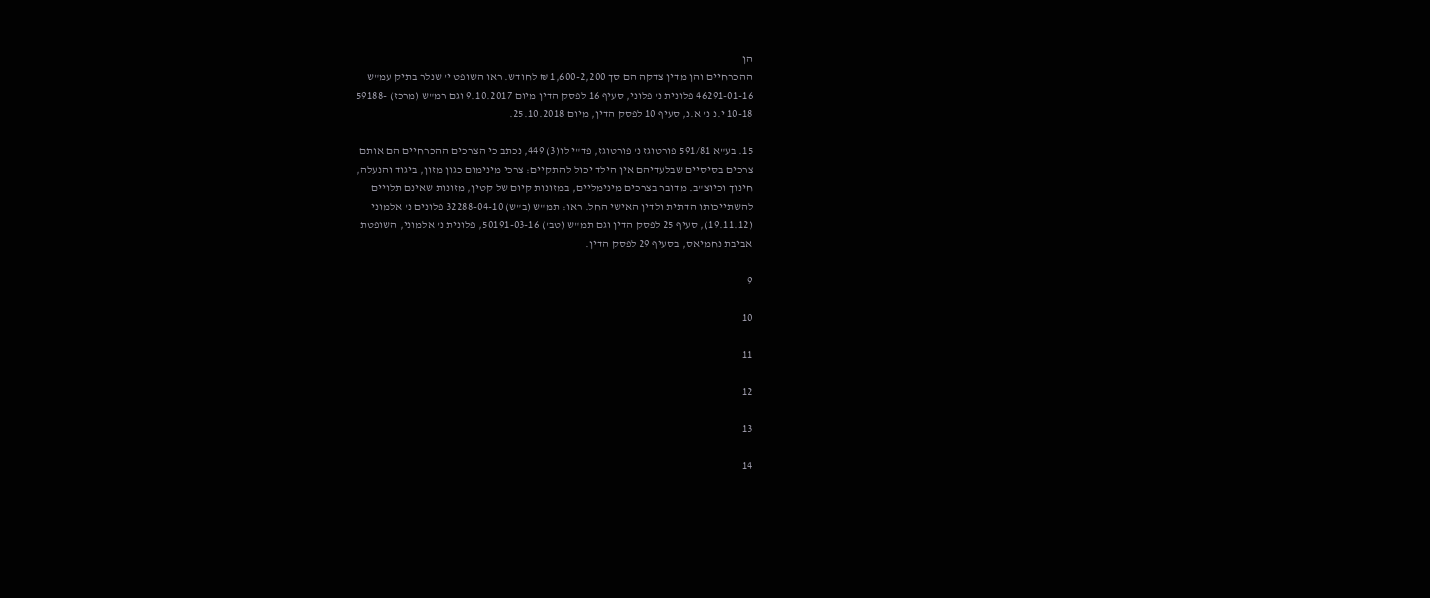הן
ההכרחיים והן מדין צדקה הם סך 1,600-2,200 ₪ לחודש. ראו השופט י' שנלר בתיק עמ"ש
46291-01-16 פלונית נ' פלוני, סעיף 16 לפסק הדין מיום 9.10.2017 וגם רמ"ש (מרכז) -59188
10-18 י.נ נ' א.נ, סעיף 10 לפסק הדין, מיום 25.10.2018.

15. בע"א 591/81 פורטוגז נ' פורטוגז, פד"י לו(3) 449, נכתב כי הצרכים ההכרחיים הם אותם
צרכים בסיסיים שבלעדיהם אין הילד יכול להתקיים: צרכי מינימום כגון מזון, ביגוד והנעלה,
חינוך וכיוצ"ב. מדובר בצרכים מינימליים, במזונות קיום של קטין, מזונות שאינם תלויים
להשתייכותו הדתית ולדין האישי החל. ראו: תמ"ש (ב"ש) 32288-04-10 פלונים נ' אלמוני
(19.11.12), סעיף 25 לפסק הדין וגם תמ"ש (טב') 50191-03-16, פלונית נ' אלמוני, השופטת
אביבת נחמיאס, בסעיף 29 לפסק הדין.

9

10

11

12

13

14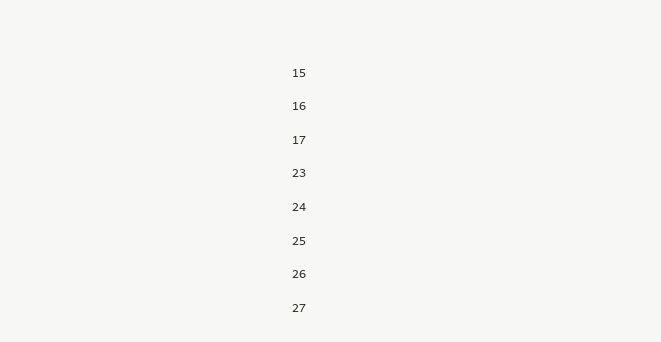15

16

17

23

24

25

26

27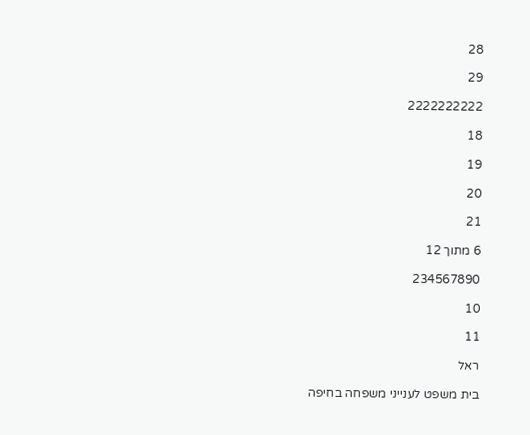28

29

2222222222

18

19

20

21

6 מתוך 12

234567890

10

11

ראל

בית משפט לענייני משפחה בחיפה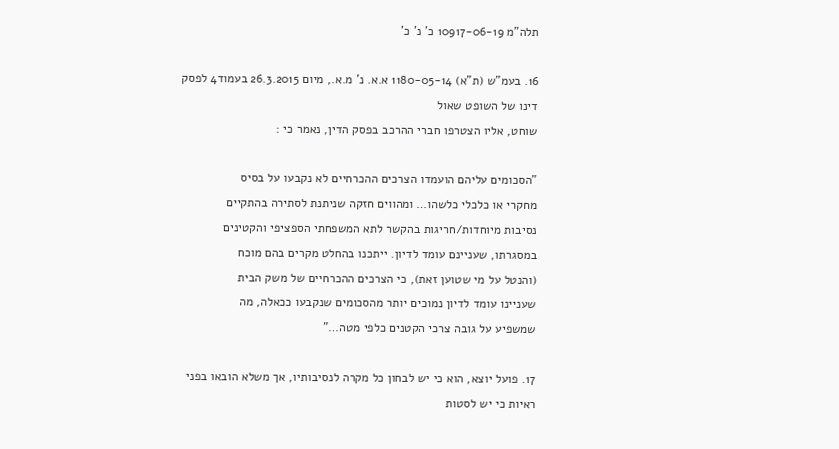תלה"מ 10917-06-19 כ' נ' כ'

16. בעמ"ש (ת"א) 1180-05-14 א.א. נ' מ.א., מיום 26.3.2015 בעמוד4 לפסק דינו של השופט שאול
שוחט, אליו הצטרפו חברי ההרכב בפסק הדין, נאמר כי :

"הסכומים עליהם הועמדו הצרכים ההכרחיים לא נקבעו על בסיס
מחקרי או כלכלי כלשהו… ומהווים חזקה שניתנת לסתירה בהתקיים
נסיבות מיוחדות/חריגות בהקשר לתא המשפחתי הספציפי והקטינים
במסגרתו, שעניינם עומד לדיון. ייתכנו בהחלט מקרים בהם מוכח
(והנטל על מי שטוען זאת), כי הצרכים ההכרחיים של משק הבית
שעניינו עומד לדיון נמוכים יותר מהסכומים שנקבעו ככאלה, מה
שמשפיע על גובה צרכי הקטנים כלפי מטה…"

17. פועל יוצא, הוא כי יש לבחון כל מקרה לנסיבותיו, אך משלא הובאו בפני ראיות כי יש לסטות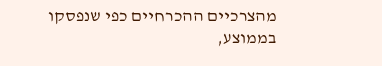מהצרכיים ההכרחיים כפי שנפסקו בממוצע,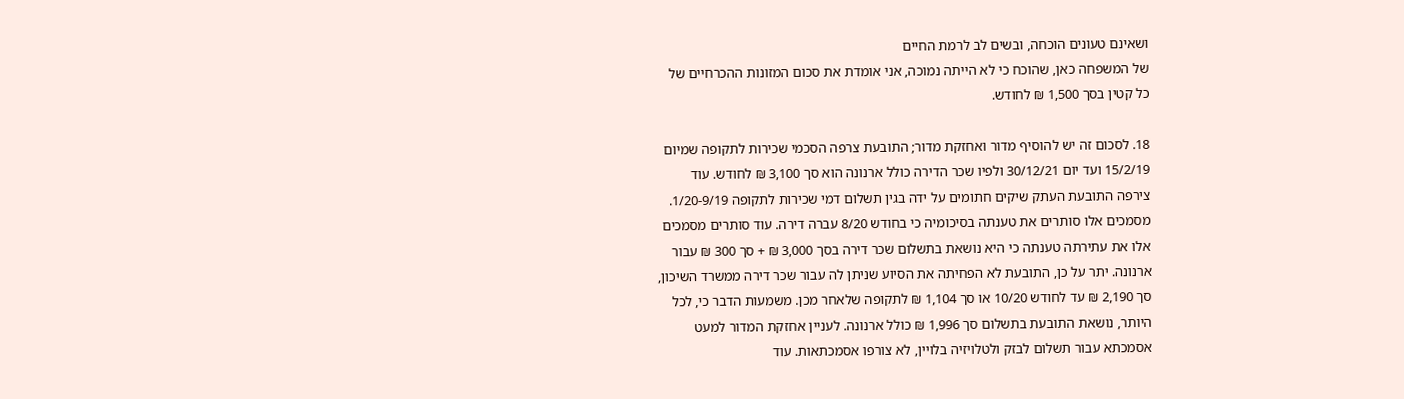ושאינם טעונים הוכחה, ובשים לב לרמת החיים
של המשפחה כאן, שהוכח כי לא הייתה נמוכה, אני אומדת את סכום המזונות ההכרחיים של
כל קטין בסך 1,500 ₪ לחודש.

18. לסכום זה יש להוסיף מדור ואחזקת מדור; התובעת צרפה הסכמי שכירות לתקופה שמיום
15/2/19 ועד יום 30/12/21 ולפיו שכר הדירה כולל ארנונה הוא סך 3,100 ₪ לחודש. עוד
צירפה התובעת העתק שיקים חתומים על ידה בגין תשלום דמי שכירות לתקופה 1/20-9/19.
מסמכים אלו סותרים את טענתה בסיכומיה כי בחודש 8/20 עברה דירה. עוד סותרים מסמכים
אלו את עתירתה טענתה כי היא נושאת בתשלום שכר דירה בסך 3,000 ₪ + סך 300 ₪ עבור
ארנונה. יתר על כן, התובעת לא הפחיתה את הסיוע שניתן לה עבור שכר דירה ממשרד השיכון,
סך 2,190 ₪ עד לחודש 10/20 או סך 1,104 ₪ לתקופה שלאחר מכן. משמעות הדבר כי, לכל
היותר, נושאת התובעת בתשלום סך 1,996 ₪ כולל ארנונה. לעניין אחזקת המדור למעט
אסמכתא עבור תשלום לבזק ולטלויזיה בלויין, לא צורפו אסמכתאות. עוד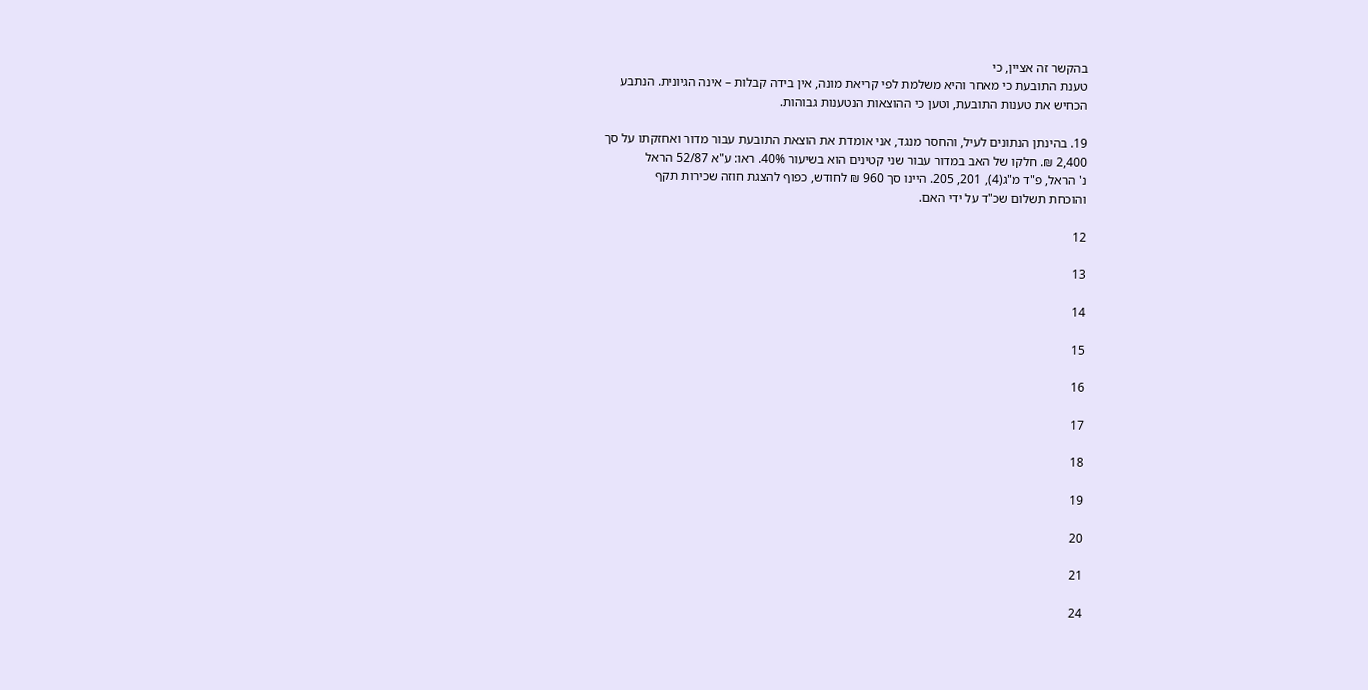בהקשר זה אציין, כי
טענת התובעת כי מאחר והיא משלמת לפי קריאת מונה, אין בידה קבלות – אינה הגיונית. הנתבע
הכחיש את טענות התובעת, וטען כי ההוצאות הנטענות גבוהות.

19. בהינתן הנתונים לעיל, והחסר מנגד, אני אומדת את הוצאת התובעת עבור מדור ואחזקתו על סך
2,400 ₪. חלקו של האב במדור עבור שני קטינים הוא בשיעור 40%. ראו: ע"א 52/87 הראל
נ' הראל, פ"ד מ"ג(4), 201, 205. היינו סך 960 ₪ לחודש, כפוף להצגת חוזה שכירות תקף
והוכחת תשלום שכ"ד על ידי האם.

12

13

14

15

16

17

18

19

20

21

24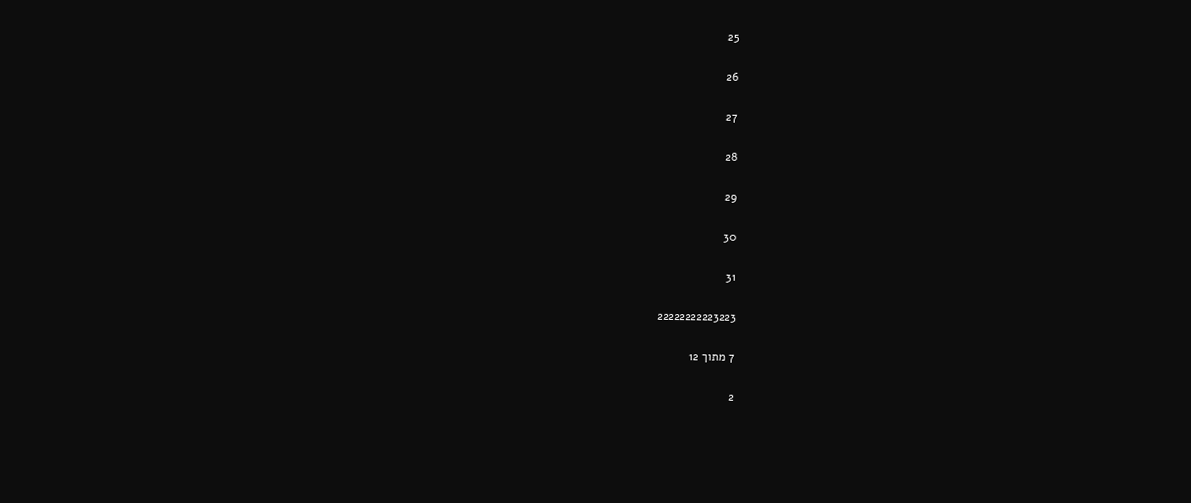25

26

27

28

29

30

31

22222222223223

7 מתוך 12

2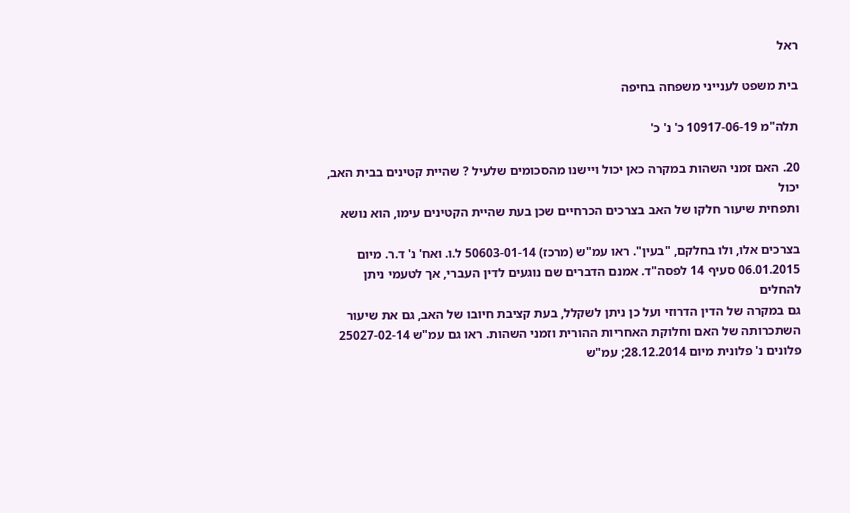ראל

בית משפט לענייני משפחה בחיפה

תלה"מ 10917-06-19 כ' נ' כ'

20. האם זמני השהות במקרה כאן יכול ויישנו מהסכומים שלעיל ? שהיית קטינים בבית האב, יכול
ותפחית שיעור חלקו של האב בצרכים הכרחיים שכן בעת שהיית הקטינים עימו, הוא נושא

בצרכים אלו, ולו בחלקם, "בעין". ראו עמ"ש (מרכז) 50603-01-14 ל.ו. ואח' נ' ד.ר. מיום
06.01.2015 סעיף 14 לפסה"ד. אמנם הדברים שם נוגעים לדין העברי, אך לטעמי ניתן להחלים
גם במקרה של הדין הדרוזי ועל כן ניתן לשקלל, בעת קציבת חיובו של האב, גם את שיעור
השתכרותה של האם וחלוקת האחריות ההורית וזמני השהות. ראו גם עמ"ש 25027-02-14
פלונים נ' פלונית מיום 28.12.2014; עמ"ש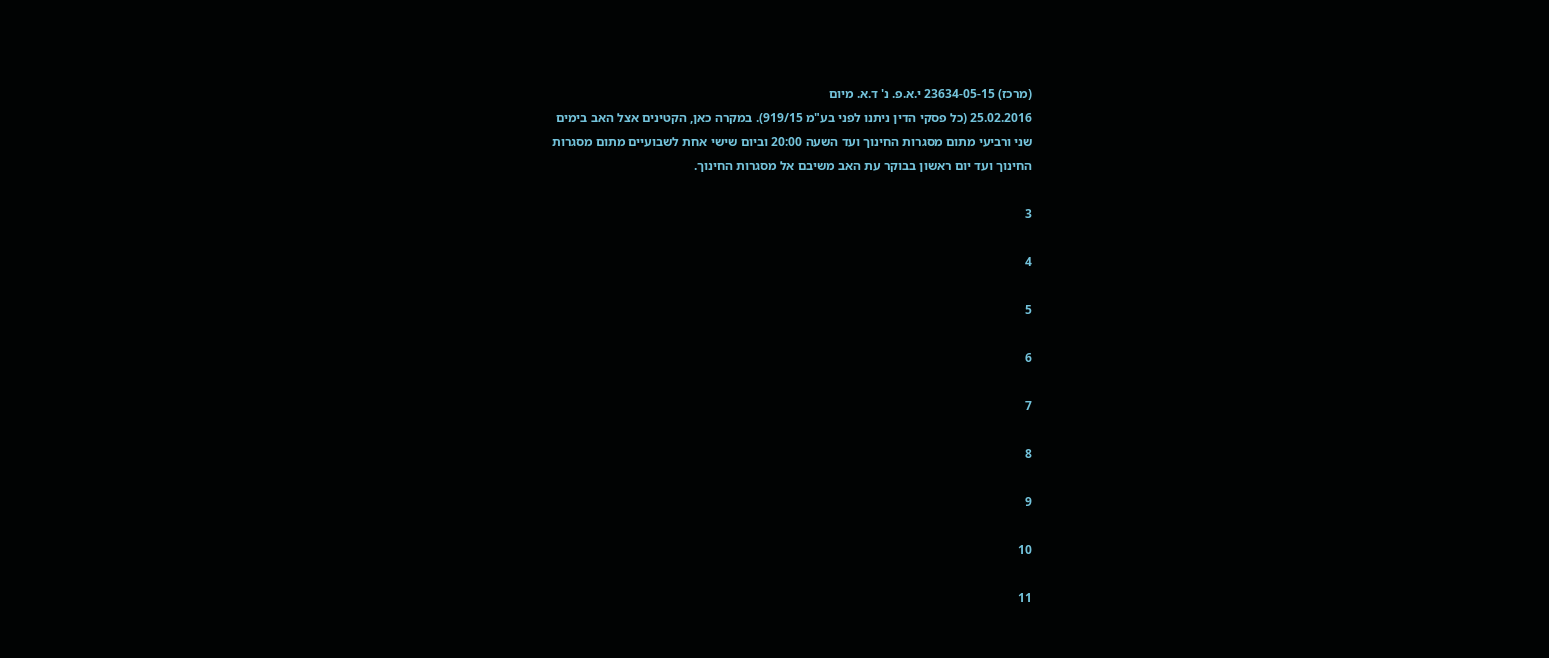(מרכז) 23634-05-15 י.א.פ. נ' ד.א. מיום
25.02.2016 (כל פסקי הדין ניתנו לפני בע"מ 919/15). במקרה כאן, הקטינים אצל האב בימים
שני ורביעי מתום מסגרות החינוך ועד השעה 20:00 וביום שישי אחת לשבועיים מתום מסגרות
החינוך ועד יום ראשון בבוקר עת האב משיבם אל מסגרות החינוך.

3

4

5

6

7

8

9

10

11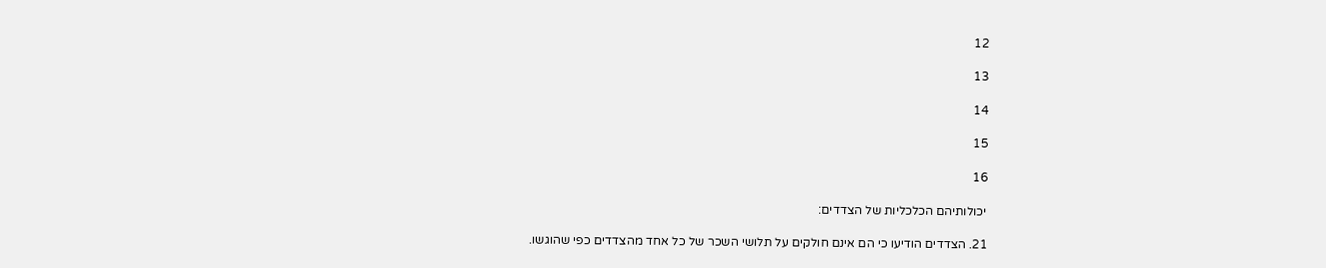12

13

14

15

16

יכולותיהם הכלכליות של הצדדים:

21. הצדדים הודיעו כי הם אינם חולקים על תלושי השכר של כל אחד מהצדדים כפי שהוגשו.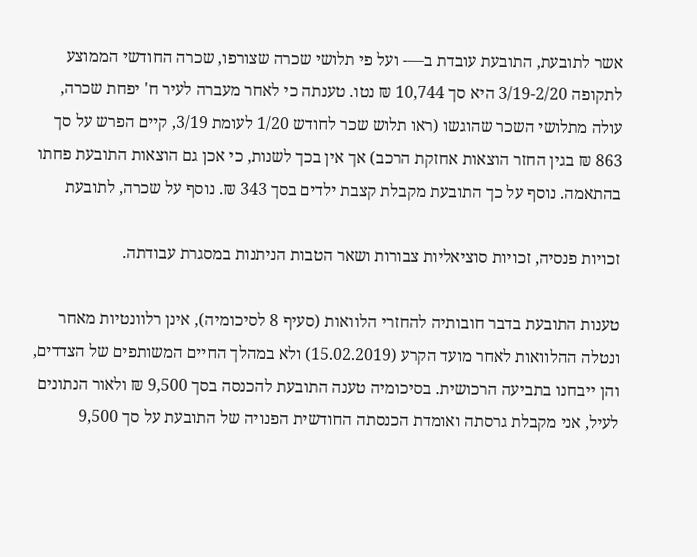אשר לתובעת, התובעת עובדת ב—- ועל פי תלושי שכרה שצורפו, שכרה החודשי הממוצע
לתקופה 3/19-2/20 היא סך 10,744 ₪ נטו. טענתה כי לאחר מעברה לעיר ח' יפחת שכרה,
עולה מתלושי השכר שהוגשו (ראו תלוש שכר לחודש 1/20 לעומת 3/19, קיים הפרש על סך
863 ₪ בגין החזר הוצאות אחזקת הרכב) אך אין בכך לשנות, כי אכן גם הוצאות התובעת פחתו
בהתאמה. נוסף על כך התובעת מקבלת קצבת ילדים בסך 343 ₪. נוסף על שכרה, לתובעת

זכויות פנסיה, זכויות סוציאליות צבורות ושאר הטבות הניתנות במסגרת עבודתה.

טענות התובעת בדבר חובותיה להחזרי הלוואות (סעיף 8 לסיכומיה), אינן רלוונטיות מאחר
ונטלה ההלוואות לאחר מועד הקרע (15.02.2019) ולא במהלך החיים המשותפים של הצדדים,
והן ייבחנו בתביעה הרכושית. בסיכומיה טענה התובעת להכנסה בסך 9,500 ₪ ולאור הנתונים
לעיל, אני מקבלת גרסתה ואומדת הכנסתה החודשית הפנויה של התובעת על סך 9,500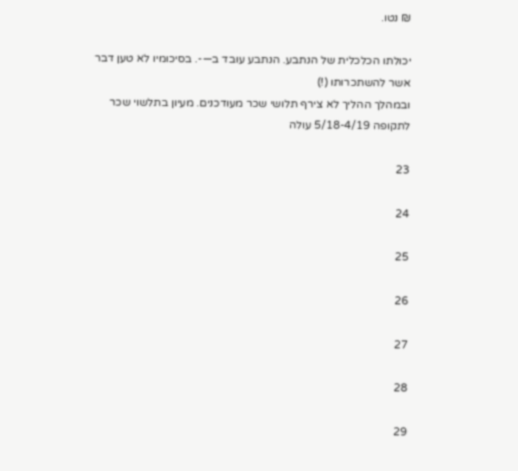₪ נטו.

יכולתו הכלכלית של הנתבע. הנתבע עובד ב—-. בסיכומיו לא טען דבר אשר להשתכרותו (!)
ובמהלך ההליך לא צירף תלושי שכר מעודכנים. מעיון בתלשוי שכר לתקופה 5/18-4/19 עולה

23

24

25

26

27

28

29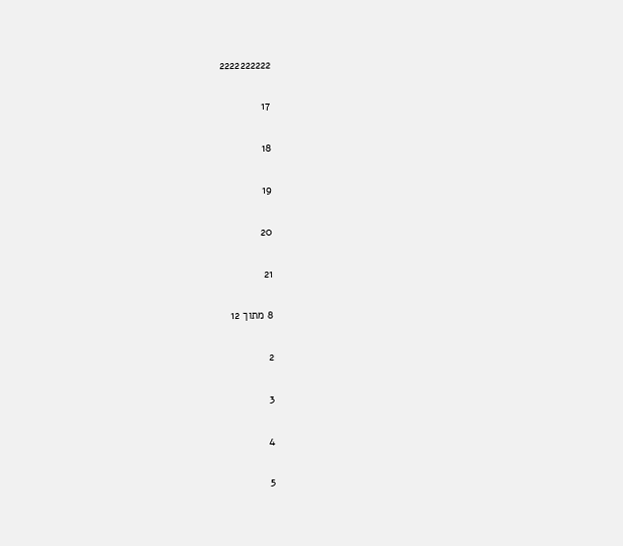2222222222

17

18

19

20

21

8 מתוך 12

2

3

4

5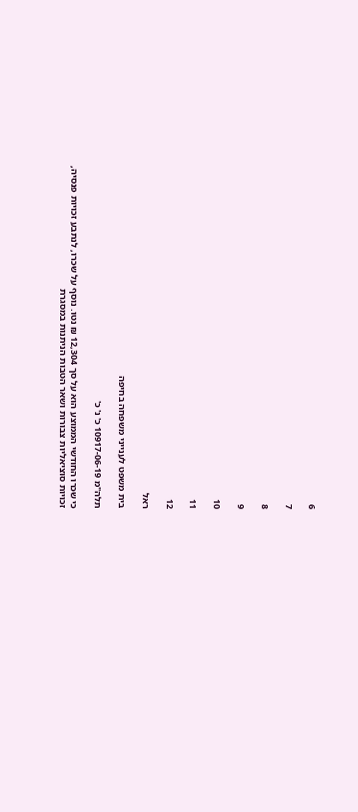6

7

8

9

10

11

12

ראל

בית משפט לענייני משפחה בחיפה

תלה"מ 10917-06-19 כ' נ' כ'

כי שכרו החודשי הממוצע הוא על סך 12,304 ₪ נטו. נוסף על שכרו, לנתבע זכויות פנסיה,
זכויות סוציאליות צבורות ושאר הטבות הניתנות במסגרת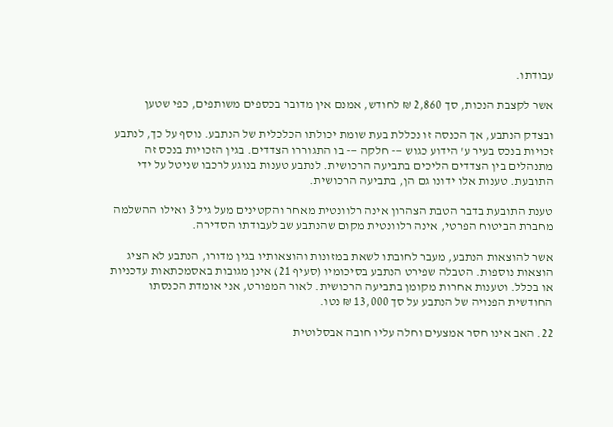עבודתו.

אשר לקצבת הנכות, סך 2,860 ₪ לחודש, אמנם אין מדובר בכספים משותפים, כפי שטען

ובצדק הנתבע, אך הכנסה זו נכללת בעת שומת יכולתו הכלכלית של הנתבע. נוסף על כך, לנתבע
זכויות בנכס בעיר ע' הידוע כגוש —- חלקה —- בו התגוררו הצדדים. בגין הזכויות בנכס זה
מתנהלים בין הצדדים הליכים בתביעה הרכושית. לנתבע טענות בנוגע לרכבו שניטל על ידי
התובעת. טענות אלו ידונו גם הן, בתביעה הרכושית.

טענת התובעת בדבר הטבת הצהרון אינה רלוונטית מאחר והקטינים מעל גיל 3 ואילו ההשלמה
מחברת הביטוח הפרטי, אינה רלוונטית מקום שהנתבע שב לעבודתו הסדירה.

אשר להוצאות הנתבע, מעבר לחובתו לשאת במזונות והוצאותיו בגין מדורו, הנתבע לא הציג
הוצאות נוספות. הטבלה שפירט הנתבע בסיכומיו (סעיף 21) אינן מגובות באסמכתאות עדכניות
או בכלל. וטענות אחרות מקומן בתביעה הרכושית. לאור המפורט, אני אומדת הכנסתו
החודשית הפנויה של הנתבע על סך 13,000 ₪ נטו.

22. האב אינו חסר אמצעים וחלה עליו חובה אבסלוטית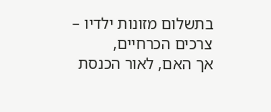בתשלום מזונות ילדיו – צרכים הכרחיים,
אך האם, לאור הכנסת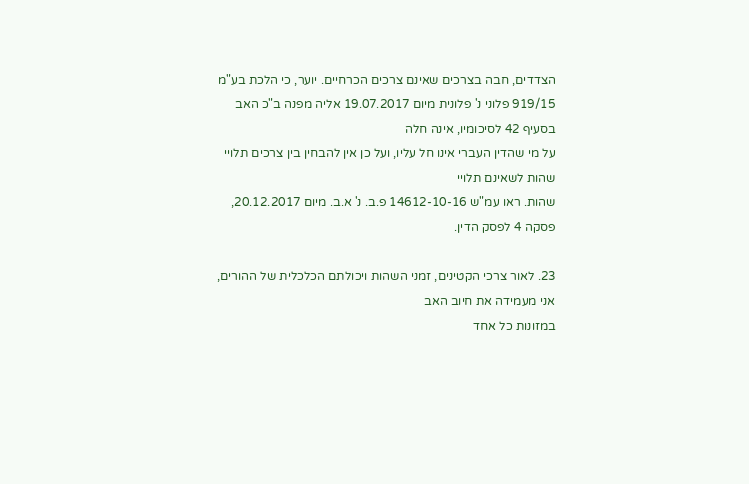הצדדים, חבה בצרכים שאינם צרכים הכרחיים. יוער, כי הלכת בע"מ
919/15 פלוני נ' פלונית מיום 19.07.2017 אליה מפנה ב"כ האב בסעיף 42 לסיכומיו, אינה חלה
על מי שהדין העברי אינו חל עליו, ועל כן אין להבחין בין צרכים תלויי שהות לשאינם תלויי
שהות. ראו עמ"ש 14612-10-16 פ.ב. נ' א.ב. מיום 20.12.2017, פסקה 4 לפסק הדין.

23. לאור צרכי הקטינים, זמני השהות ויכולתם הכלכלית של ההורים, אני מעמידה את חיוב האב
במזונות כל אחד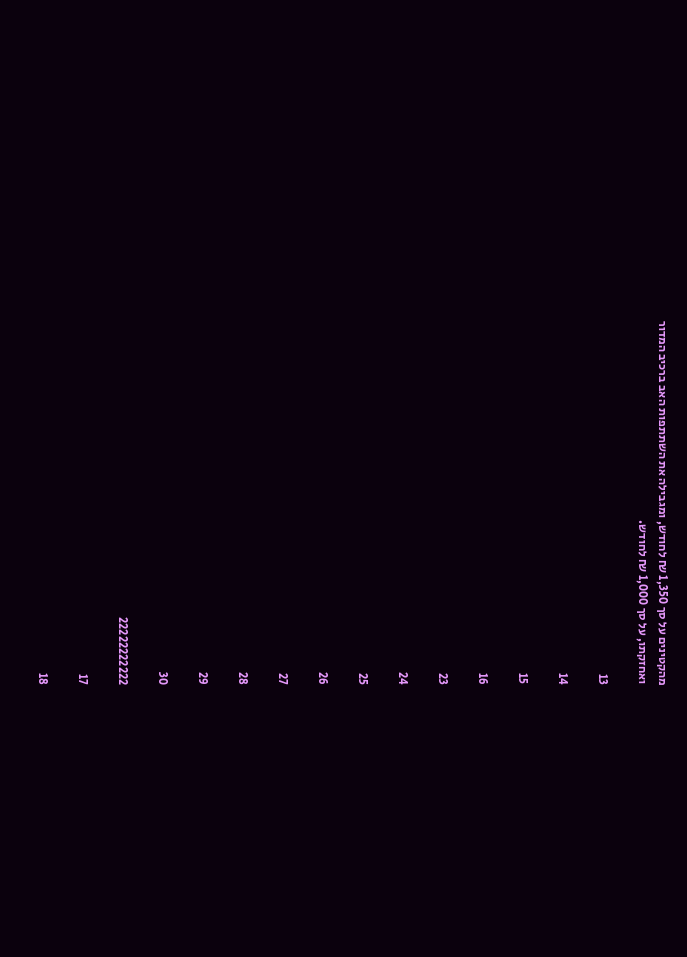מהקטינים על סך 1,350 ₪ לחודש, ומגבילה את השתתפות האב ברכיב המדור
ואחזקתו, על סך 1,000 ₪ לחודש.

13

14

15

16

23

24

25

26

27

28

29

30

22222222222

17

18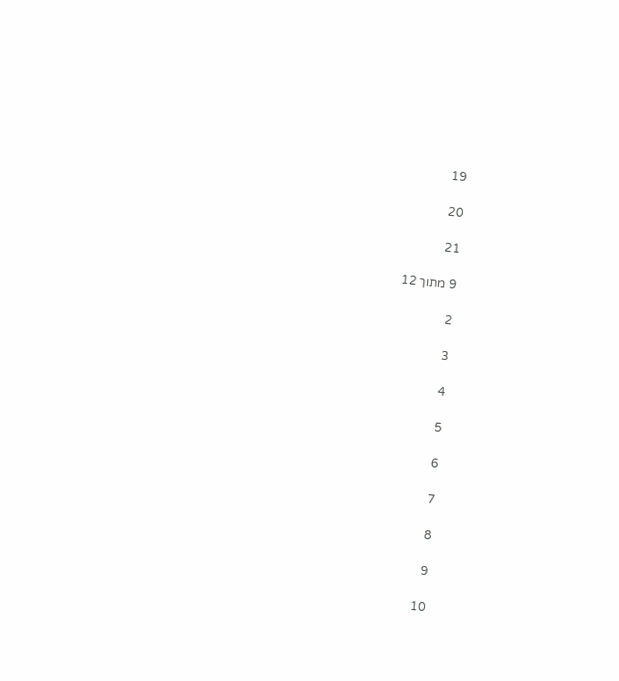19

20

21

9 מתוך 12

2

3

4

5

6

7

8

9

10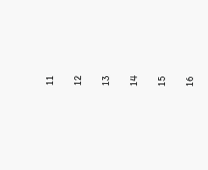11

12

13

14

15

16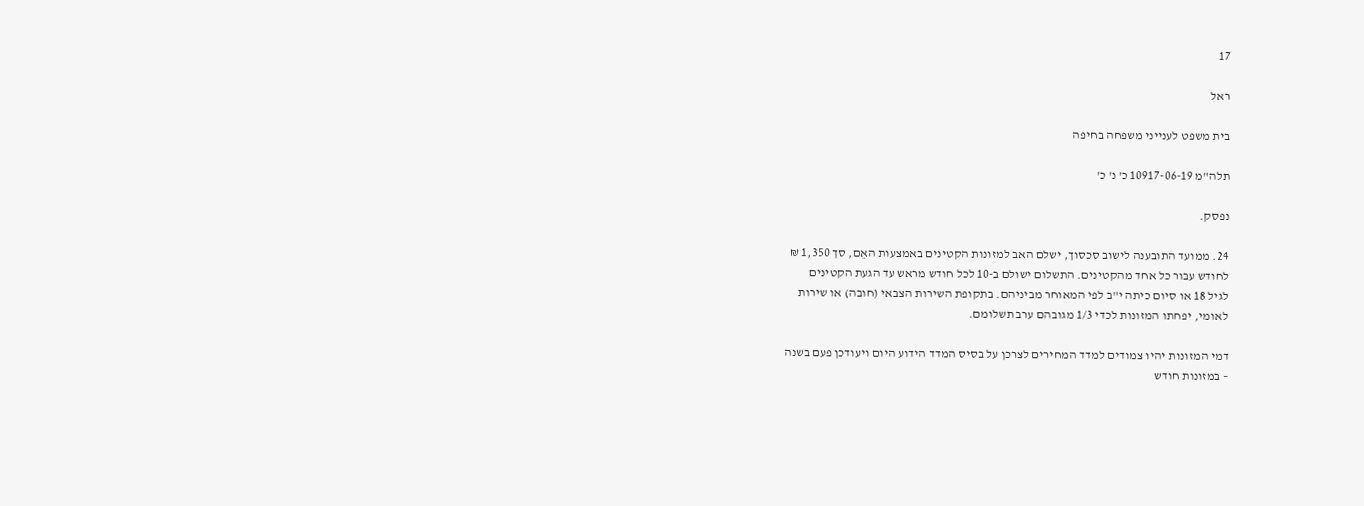17

ראל

בית משפט לענייני משפחה בחיפה

תלה"מ 10917-06-19 כ' נ' כ'

נפסק.

24. ממועד התובענה לישוב סכסוך, ישלם האב למזונות הקטינים באמצעות האֵם, סך 1,350 ₪
לחודש עבור כל אחד מהקטינים. התשלום ישולם ב-10 לכל חודש מראש עד הגעת הקטינים
לגיל 18 או סיום כיתה י"ב לפי המאוחר מביניהם. בתקופת השירות הצבאי (חובה) או שירות
לאומי, יפחתו המזונות לכדי 1/3 מגובהם ערב תשלומם.

דמי המזונות יהיו צמודים למדד המחירים לצרכן על בסיס המדד הידוע היום ויעודכן פעם בשנה
– במזונות חודש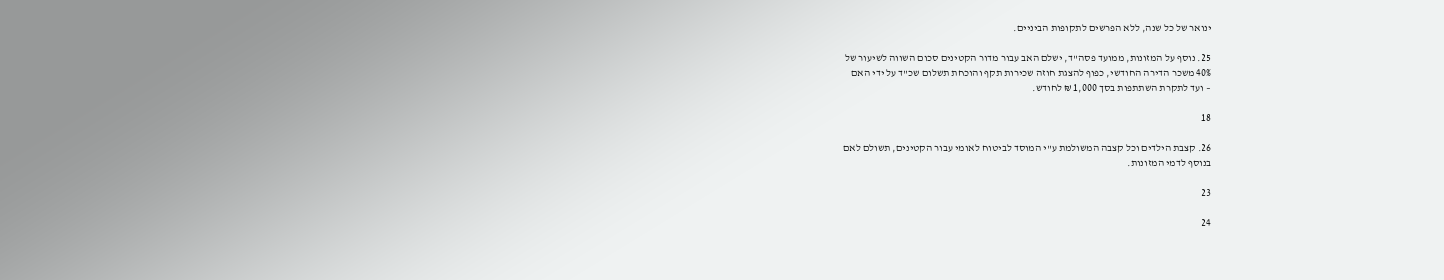ינואר של כל שנה, ללא הפרשים לתקופות הביניים.

25. נוסף על המזונות, ממועד פסה"ד, ישלם האב עבור מדור הקטינים סכום השווה לשיעור של
40% משכר הדירה החודשי, כפוף להצגת חוזה שכירות תקף והוכחת תשלום שכ"ד על ידי האם
– ועד לתקרת השתתפות בסך 1,000 ₪ לחודש.

18

26. קצבת הילדים וכל קצבה המשולמת ע"י המוסד לביטוח לאומי עבור הקטינים, תשולם לאם
בנוסף לדמי המזונות.

23

24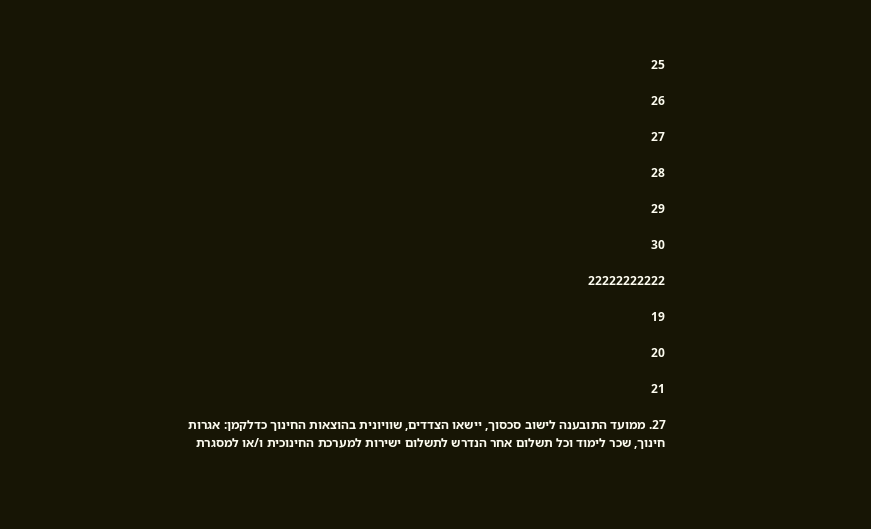25

26

27

28

29

30

22222222222

19

20

21

27. ממועד התובענה לישוב סכסוך, יישאו הצדדים, שוויונית בהוצאות החינוך כדלקמן: אגרות
חינוך, שכר לימוד וכל תשלום אחר הנדרש לתשלום ישירות למערכת החינוכית ו/או למסגרת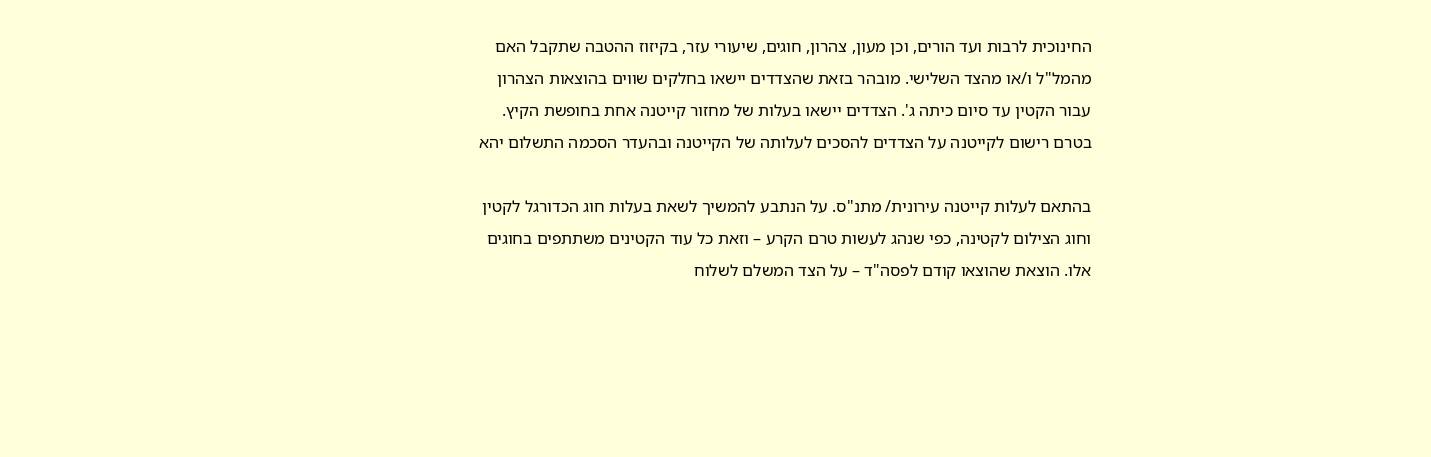החינוכית לרבות ועד הורים, וכן מעון, צהרון, חוגים, שיעורי עזר, בקיזוז ההטבה שתקבל האם
מהמל"ל ו/או מהצד השלישי. מובהר בזאת שהצדדים יישאו בחלקים שווים בהוצאות הצהרון
עבור הקטין עד סיום כיתה ג'. הצדדים יישאו בעלות של מחזור קייטנה אחת בחופשת הקיץ.
בטרם רישום לקייטנה על הצדדים להסכים לעלותה של הקייטנה ובהעדר הסכמה התשלום יהא

בהתאם לעלות קייטנה עירונית/ מתנ"ס. על הנתבע להמשיך לשאת בעלות חוג הכדורגל לקטין
וחוג הצילום לקטינה, כפי שנהג לעשות טרם הקרע – וזאת כל עוד הקטינים משתתפים בחוגים
אלו. הוצאת שהוצאו קודם לפסה"ד – על הצד המשלם לשלוח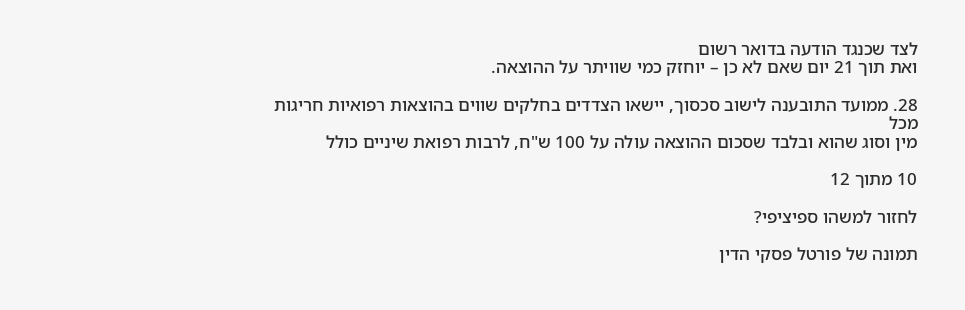לצד שכנגד הודעה בדואר רשום
ואת תוך 21 יום שאם לא כן – יוחזק כמי שוויתר על ההוצאה.

28. ממועד התובענה לישוב סכסוך, יישאו הצדדים בחלקים שווים בהוצאות רפואיות חריגות מכל
מין וסוג שהוא ובלבד שסכום ההוצאה עולה על 100 ש"ח, לרבות רפואת שיניים כולל

10 מתוך 12

לחזור למשהו ספיציפי?

תמונה של פורטל פסקי הדין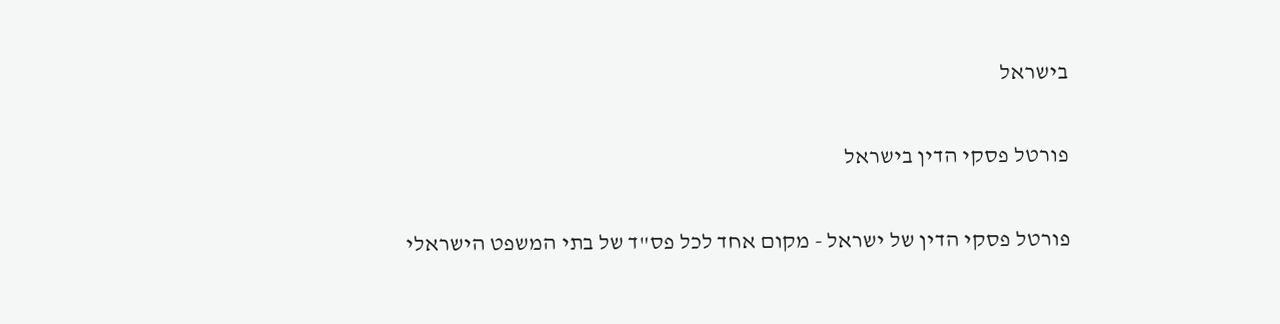בישראל

פורטל פסקי הדין בישראל

פורטל פסקי הדין של ישראל - מקום אחד לכל פס"ד של בתי המשפט הישראלי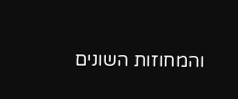והמחוזות השונים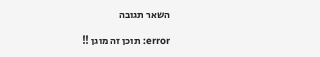השאר תגובה

error: תוכן זה מוגן !!